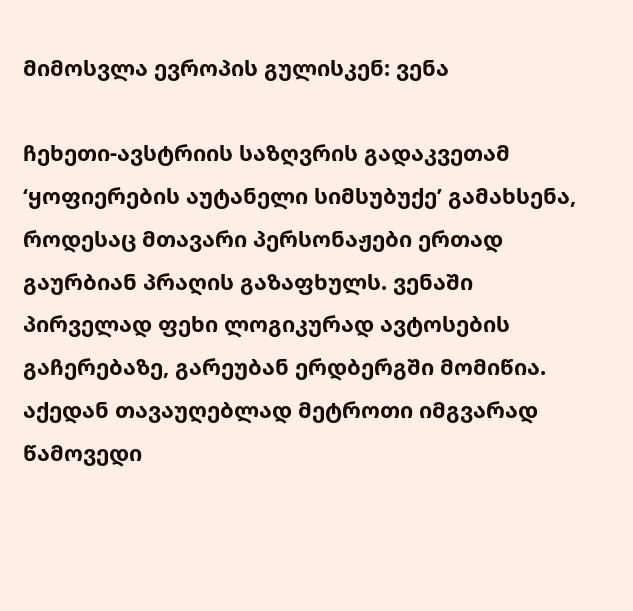მიმოსვლა ევროპის გულისკენ: ვენა

ჩეხეთი-ავსტრიის საზღვრის გადაკვეთამ ‘ყოფიერების აუტანელი სიმსუბუქე’ გამახსენა, როდესაც მთავარი პერსონაჟები ერთად გაურბიან პრაღის გაზაფხულს. ვენაში პირველად ფეხი ლოგიკურად ავტოსების გაჩერებაზე, გარეუბან ერდბერგში მომიწია. აქედან თავაუღებლად მეტროთი იმგვარად წამოვედი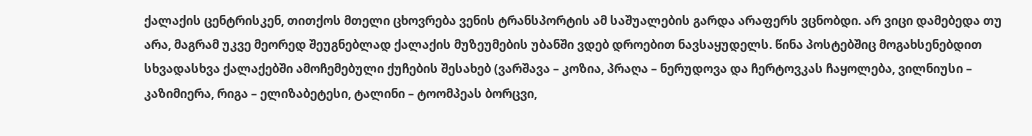ქალაქის ცენტრისკენ, თითქოს მთელი ცხოვრება ვენის ტრანსპორტის ამ საშუალების გარდა არაფერს ვცნობდი. არ ვიცი დამებედა თუ არა, მაგრამ უკვე მეორედ შეუგნებლად ქალაქის მუზეუმების უბანში ვდებ დროებით ნავსაყუდელს. წინა პოსტებშიც მოგახსენებდით სხვადასხვა ქალაქებში ამოჩემებული ქუჩების შესახებ (ვარშავა – კოზია, პრაღა – ნერუდოვა და ჩერტოვკას ჩაყოლება, ვილნიუსი – კაზიმიერა, რიგა – ელიზაბეტესი, ტალინი – ტოომპეას ბორცვი,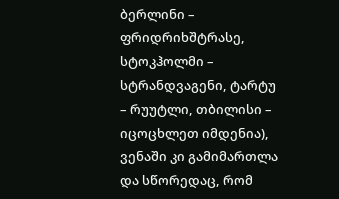ბერლინი – ფრიდრიხშტრასე, სტოკჰოლმი – სტრანდვაგენი, ტარტუ – რუუტლი, თბილისი – იცოცხლეთ იმდენია), ვენაში კი გამიმართლა და სწორედაც, რომ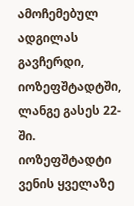ამოჩემებულ ადგილას გავჩერდი, იოზეფშტადტში, ლანგე გასეს 22-ში. იოზეფშტადტი ვენის ყველაზე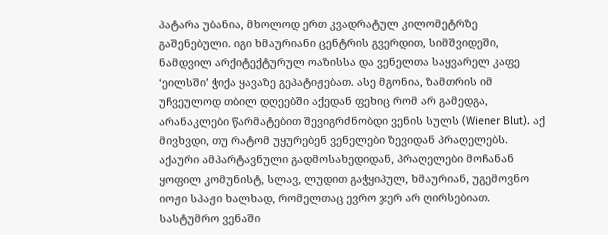პატარა უბანია, მხოლოდ ერთ კვადრატულ კილომეტრზე გაშენებული. იგი ხმაურიანი ცენტრის გვერდით, სიმშვიდეში, ნამდვილ არქიტექტურულ ოაზისსა და ვენელთა საყვარელ კაფე ‘ეილსში’ ჭიქა ყავაზე გეპატიჟებათ. ასე მგონია, ზამთრის იმ უჩვეულოდ თბილ დღეებში აქედან ფეხიც რომ არ გამედგა, არანაკლები წარმატებით შევიგრძნობდი ვენის სულს (Wiener Blut). აქ მივხვდი, თუ რატომ უყურებენ ვენელები ზევიდან პრაღელებს. აქაური ამპარტავნული გადმოსახედიდან, პრაღელები მოჩანან ყოფილ კომუნისტ, სლავ, ლუდით გაჭყიპულ, ხმაურიან, უგემოვნო იოჟი სპაჟი ხალხად, რომელთაც ევრო ჯერ არ ღირსებიათ. სასტუმრო ვენაში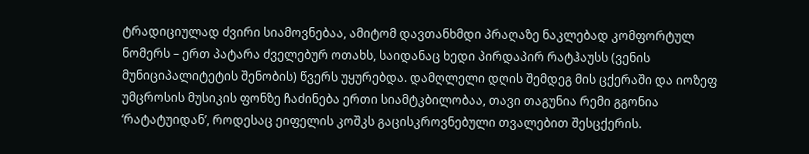ტრადიციულად ძვირი სიამოვნებაა, ამიტომ დავთანხმდი პრაღაზე ნაკლებად კომფორტულ ნომერს – ერთ პატარა ძველებურ ოთახს, საიდანაც ხედი პირდაპირ რატჰაუსს (ვენის მუნიციპალიტეტის შენობის) წვერს უყურებდა. დამღლელი დღის შემდეგ მის ცქერაში და იოზეფ უმცროსის მუსიკის ფონზე ჩაძინება ერთი სიამტკბილობაა, თავი თაგუნია რემი გგონია ‘რატატუიდან’, როდესაც ეიფელის კოშკს გაცისკროვნებული თვალებით შესცქერის.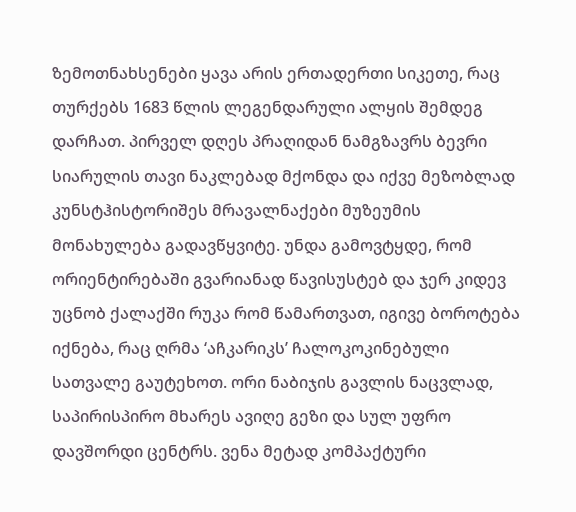ზემოთნახსენები ყავა არის ერთადერთი სიკეთე, რაც თურქებს 1683 წლის ლეგენდარული ალყის შემდეგ დარჩათ. პირველ დღეს პრაღიდან ნამგზავრს ბევრი სიარულის თავი ნაკლებად მქონდა და იქვე მეზობლად კუნსტჰისტორიშეს მრავალნაქები მუზეუმის მონახულება გადავწყვიტე. უნდა გამოვტყდე, რომ ორიენტირებაში გვარიანად წავისუსტებ და ჯერ კიდევ უცნობ ქალაქში რუკა რომ წამართვათ, იგივე ბოროტება იქნება, რაც ღრმა ‘აჩკარიკს’ ჩალოკოკინებული სათვალე გაუტეხოთ. ორი ნაბიჯის გავლის ნაცვლად, საპირისპირო მხარეს ავიღე გეზი და სულ უფრო დავშორდი ცენტრს. ვენა მეტად კომპაქტური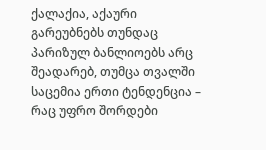ქალაქია, აქაური გარეუბნებს თუნდაც პარიზულ ბანლიოებს არც შეადარებ, თუმცა თვალში საცემია ერთი ტენდენცია – რაც უფრო შორდები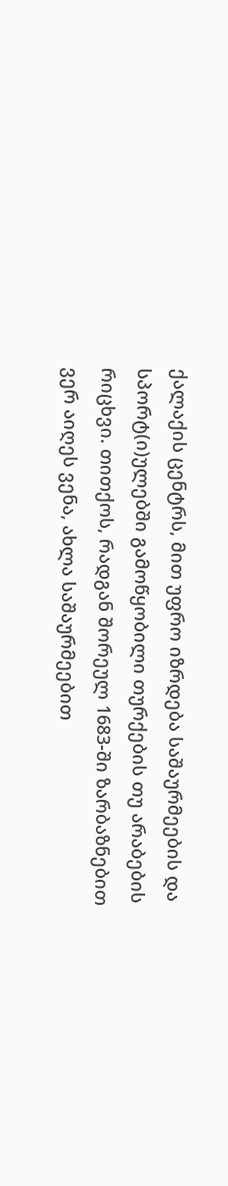ქალაქის ცენტრს, მით უფრო იზრდება საშაურმეების და სპორტ(ი)ულებში გამოწყობილი თურქების თუ არაბების რიცხვი. თითქოს, რადგან შორეულ 1683-ში ზარბაზნებით ვერ აიღეს ვენა, ახლა საშაურმეებით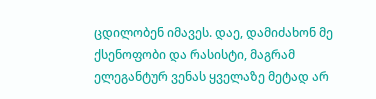ცდილობენ იმავეს. დაე, დამიძახონ მე ქსენოფობი და რასისტი, მაგრამ ელეგანტურ ვენას ყველაზე მეტად არ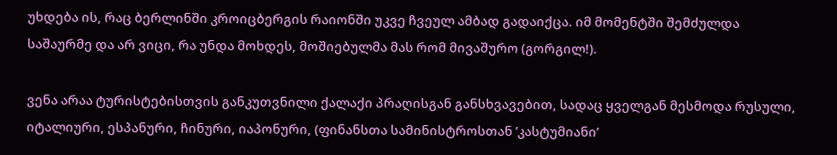უხდება ის, რაც ბერლინში კროიცბერგის რაიონში უკვე ჩვეულ ამბად გადაიქცა. იმ მომენტში შემძულდა საშაურმე და არ ვიცი, რა უნდა მოხდეს, მოშიებულმა მას რომ მივაშურო (გორგილ!).

ვენა არაა ტურისტებისთვის განკუთვნილი ქალაქი პრაღისგან განსხვავებით, სადაც ყველგან მესმოდა რუსული, იტალიური, ესპანური, ჩინური, იაპონური, (ფინანსთა სამინისტროსთან ’კასტუმიანი’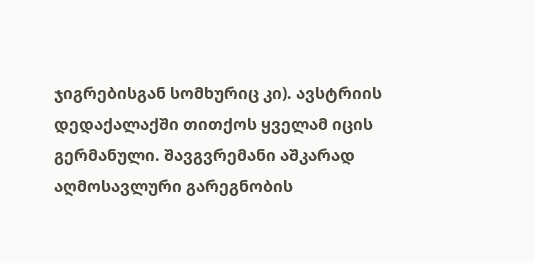ჯიგრებისგან სომხურიც კი). ავსტრიის დედაქალაქში თითქოს ყველამ იცის გერმანული. შავგვრემანი აშკარად აღმოსავლური გარეგნობის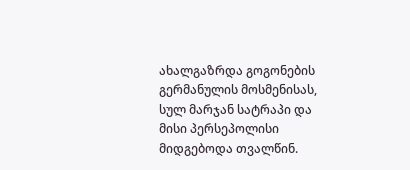ახალგაზრდა გოგონების გერმანულის მოსმენისას, სულ მარჯან სატრაპი და მისი პერსეპოლისი მიდგებოდა თვალწინ.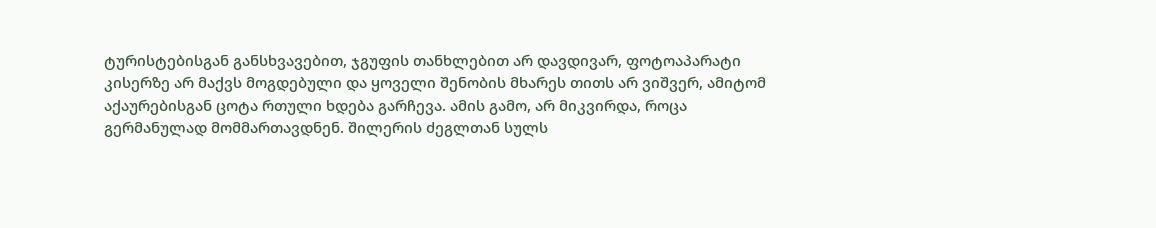ტურისტებისგან განსხვავებით, ჯგუფის თანხლებით არ დავდივარ, ფოტოაპარატი კისერზე არ მაქვს მოგდებული და ყოველი შენობის მხარეს თითს არ ვიშვერ, ამიტომ აქაურებისგან ცოტა რთული ხდება გარჩევა. ამის გამო, არ მიკვირდა, როცა გერმანულად მომმართავდნენ. შილერის ძეგლთან სულს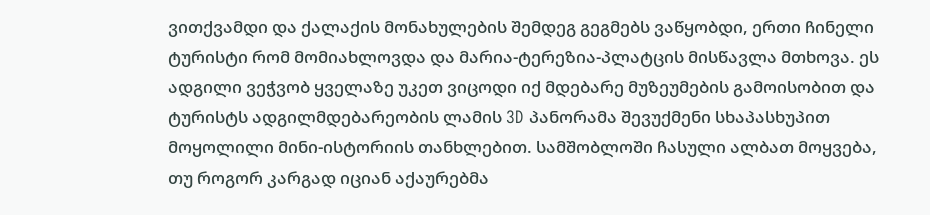ვითქვამდი და ქალაქის მონახულების შემდეგ გეგმებს ვაწყობდი, ერთი ჩინელი ტურისტი რომ მომიახლოვდა და მარია-ტერეზია-პლატცის მისწავლა მთხოვა. ეს ადგილი ვეჭვობ ყველაზე უკეთ ვიცოდი იქ მდებარე მუზეუმების გამოისობით და ტურისტს ადგილმდებარეობის ლამის 3D პანორამა შევუქმენი სხაპასხუპით მოყოლილი მინი-ისტორიის თანხლებით. სამშობლოში ჩასული ალბათ მოყვება, თუ როგორ კარგად იციან აქაურებმა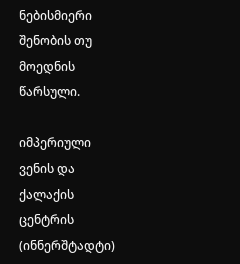ნებისმიერი შენობის თუ მოედნის წარსული.

იმპერიული ვენის და ქალაქის ცენტრის (ინნერშტადტი)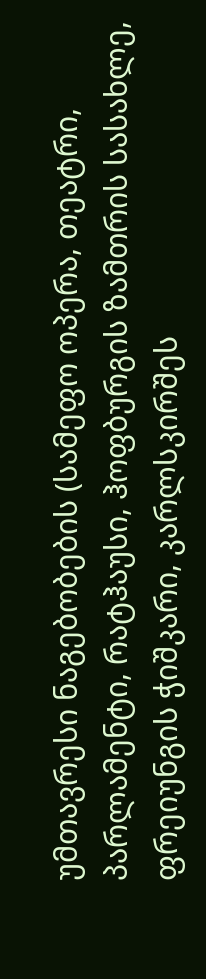უმთავრესი ნაგებობების (სამეფო ოპერა, თეატრი, პარლამენტი, რატჰაუსი, ჰოფბურგის ზამთრის სასახლე, ფრეიუნგის ჭიშკარი, კარლსკირშეს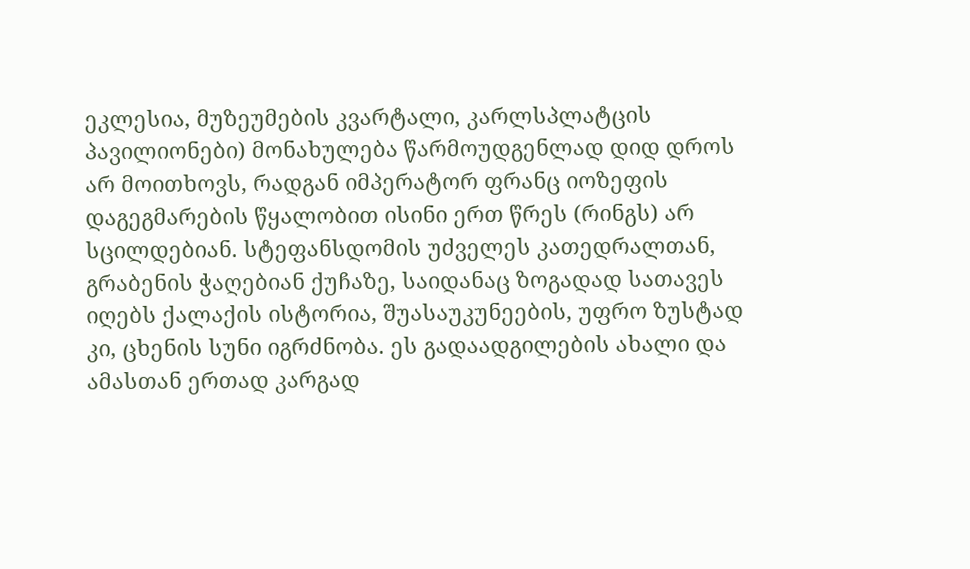ეკლესია, მუზეუმების კვარტალი, კარლსპლატცის პავილიონები) მონახულება წარმოუდგენლად დიდ დროს არ მოითხოვს, რადგან იმპერატორ ფრანც იოზეფის დაგეგმარების წყალობით ისინი ერთ წრეს (რინგს) არ სცილდებიან. სტეფანსდომის უძველეს კათედრალთან, გრაბენის ჭაღებიან ქუჩაზე, საიდანაც ზოგადად სათავეს იღებს ქალაქის ისტორია, შუასაუკუნეების, უფრო ზუსტად კი, ცხენის სუნი იგრძნობა. ეს გადაადგილების ახალი და ამასთან ერთად კარგად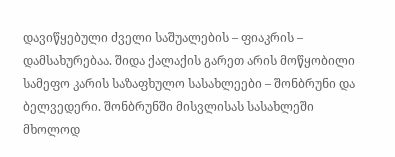დავიწყებული ძველი საშუალების – ფიაკრის – დამსახურებაა. შიდა ქალაქის გარეთ არის მოწყობილი სამეფო კარის საზაფხულო სასახლეები – შონბრუნი და ბელვედერი. შონბრუნში მისვლისას სასახლეში მხოლოდ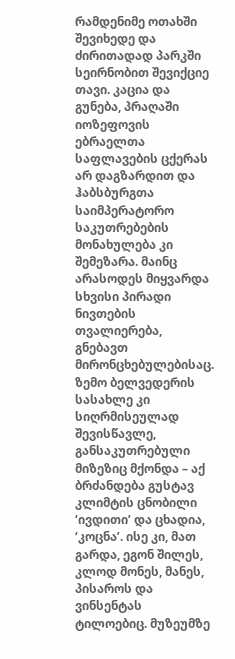რამდენიმე ოთახში შევიხედე და ძირითადად პარკში სეირნობით შევიქციე თავი. კაცია და გუნება, პრაღაში იოზეფოვის ებრაელთა საფლავების ცქერას არ დაგზარდით და ჰაბსბურგთა საიმპერატორო საკუთრებების მონახულება კი შემეზარა. მაინც არასოდეს მიყვარდა სხვისი პირადი ნივთების თვალიერება, გნებავთ მირონცხებულებისაც. ზემო ბელვედერის სასახლე კი სიღრმისეულად შევისწავლე, განსაკუთრებული მიზეზიც მქონდა – აქ ბრძანდება გუსტავ კლიმტის ცნობილი ‘ივდითი’ და ცხადია, ‘კოცნა’. ისე კი, მათ გარდა, ეგონ შილეს, კლოდ მონეს, მანეს, პისაროს და ვინსენტას ტილოებიც. მუზეუმზე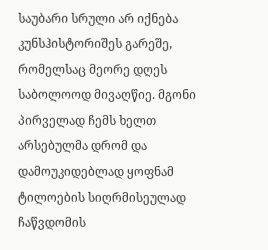საუბარი სრული არ იქნება კუნსჰისტორიშეს გარეშე, რომელსაც მეორე დღეს საბოლოოდ მივაღწიე. მგონი პირველად ჩემს ხელთ არსებულმა დრომ და დამოუკიდებლად ყოფნამ ტილოების სიღრმისეულად ჩაწვდომის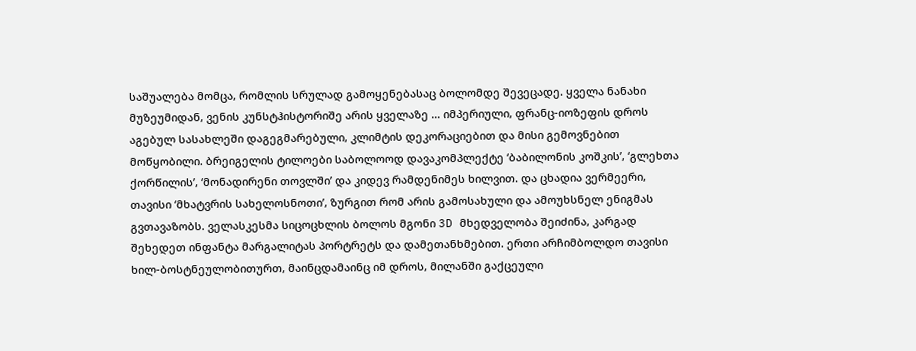საშუალება მომცა, რომლის სრულად გამოყენებასაც ბოლომდე შევეცადე. ყველა ნანახი მუზეუმიდან, ვენის კუნსტჰისტორიშე არის ყველაზე … იმპერიული, ფრანც-იოზეფის დროს აგებულ სასახლეში დაგეგმარებული, კლიმტის დეკორაციებით და მისი გემოვნებით მოწყობილი. ბრეიგელის ტილოები საბოლოოდ დავაკომპლექტე ‘ბაბილონის კოშკის’, ‘გლეხთა ქორწილის’, ‘მონადირენი თოვლში’ და კიდევ რამდენიმეს ხილვით. და ცხადია ვერმეერი, თავისი ‘მხატვრის სახელოსნოთი’, ზურგით რომ არის გამოსახული და ამოუხსნელ ენიგმას გვთავაზობს. ველასკესმა სიცოცხლის ბოლოს მგონი 3D მხედველობა შეიძინა, კარგად შეხედეთ ინფანტა მარგალიტას პორტრეტს და დამეთანხმებით. ერთი არჩიმბოლდო თავისი ხილ-ბოსტნეულობითურთ, მაინცდამაინც იმ დროს, მილანში გაქცეული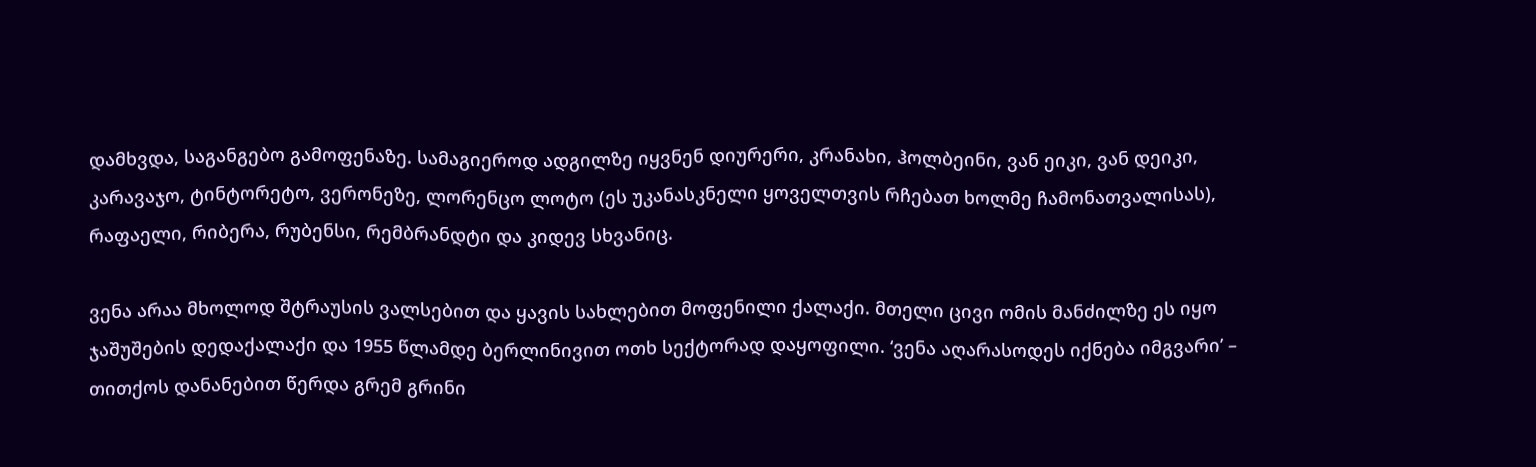დამხვდა, საგანგებო გამოფენაზე. სამაგიეროდ ადგილზე იყვნენ დიურერი, კრანახი, ჰოლბეინი, ვან ეიკი, ვან დეიკი, კარავაჯო, ტინტორეტო, ვერონეზე, ლორენცო ლოტო (ეს უკანასკნელი ყოველთვის რჩებათ ხოლმე ჩამონათვალისას), რაფაელი, რიბერა, რუბენსი, რემბრანდტი და კიდევ სხვანიც.

ვენა არაა მხოლოდ შტრაუსის ვალსებით და ყავის სახლებით მოფენილი ქალაქი. მთელი ცივი ომის მანძილზე ეს იყო ჯაშუშების დედაქალაქი და 1955 წლამდე ბერლინივით ოთხ სექტორად დაყოფილი. ‘ვენა აღარასოდეს იქნება იმგვარი’ – თითქოს დანანებით წერდა გრემ გრინი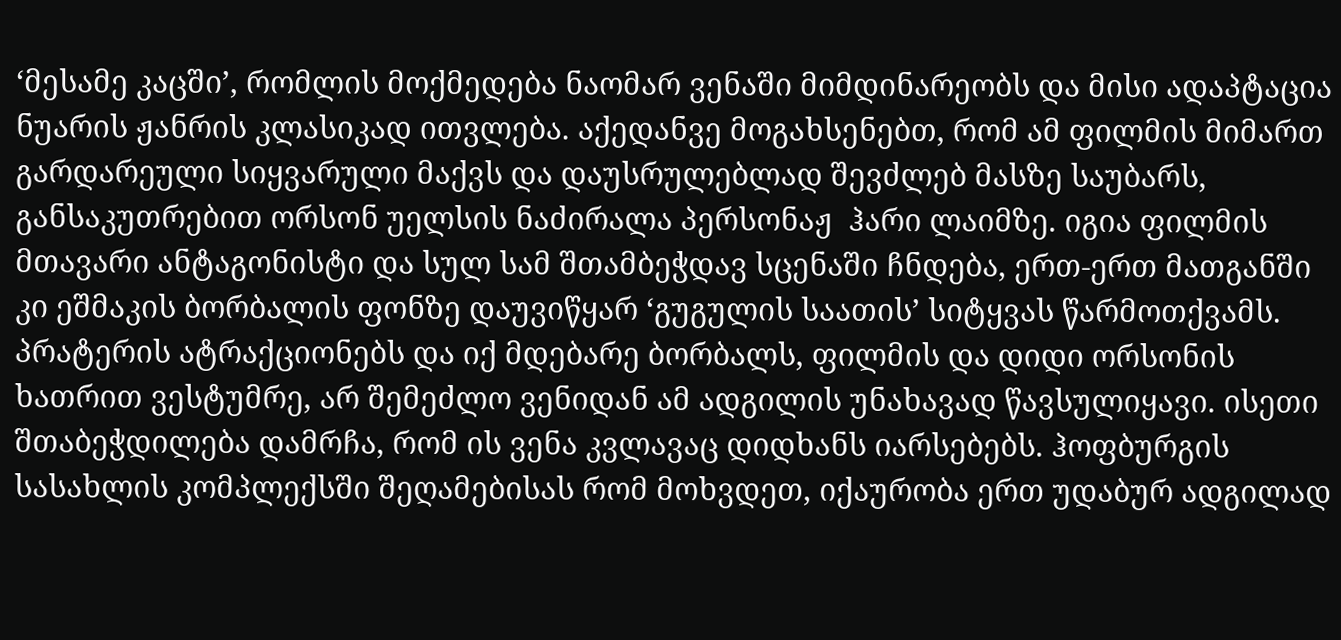‘მესამე კაცში’, რომლის მოქმედება ნაომარ ვენაში მიმდინარეობს და მისი ადაპტაცია ნუარის ჟანრის კლასიკად ითვლება. აქედანვე მოგახსენებთ, რომ ამ ფილმის მიმართ გარდარეული სიყვარული მაქვს და დაუსრულებლად შევძლებ მასზე საუბარს, განსაკუთრებით ორსონ უელსის ნაძირალა პერსონაჟ  ჰარი ლაიმზე. იგია ფილმის მთავარი ანტაგონისტი და სულ სამ შთამბეჭდავ სცენაში ჩნდება, ერთ-ერთ მათგანში კი ეშმაკის ბორბალის ფონზე დაუვიწყარ ‘გუგულის საათის’ სიტყვას წარმოთქვამს. პრატერის ატრაქციონებს და იქ მდებარე ბორბალს, ფილმის და დიდი ორსონის ხათრით ვესტუმრე, არ შემეძლო ვენიდან ამ ადგილის უნახავად წავსულიყავი. ისეთი შთაბეჭდილება დამრჩა, რომ ის ვენა კვლავაც დიდხანს იარსებებს. ჰოფბურგის სასახლის კომპლექსში შეღამებისას რომ მოხვდეთ, იქაურობა ერთ უდაბურ ადგილად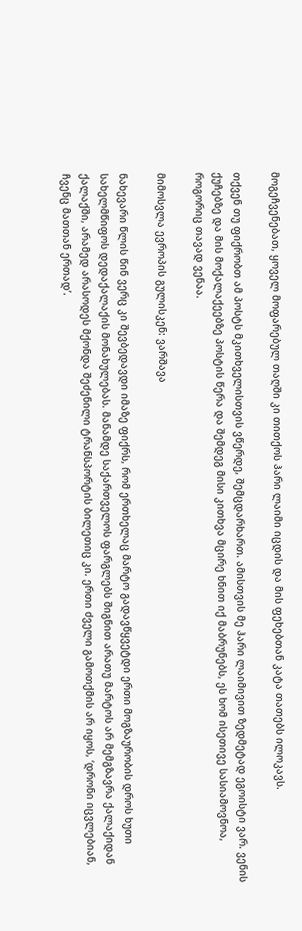მოგეჩვენებათ, ყოველ მოფარებულ თაღში კი თითქოს ჰარი ლაიმი იცდის და მის ფეხებთან კატა თათებს ილოკავს.

თქვენ თუ ფიქრობთ ამ პოსტს მკითხველისთვის ვწერდე, შემცდარხართ. ამისთვის მე ჰარი ლაიმივით ზედმეტად ეგოისტი ვარ. ვენის ქუჩებზე და მის მოქალაქეებზე პოსტის წერა და შემდეგ მისი კითხვა მცირე ხნით იქ მაბრუნებს, ეს ხომ ისეთივე სასიამოვნოა, როგორიც თავად ვენაა.

მიმოსვლა ევროპის გულისკენ: ვარშავა

ნახევარი წლის წინ ვერც კი შევბედავდი იმაზე ფიქრს, რომ ერთხელაც მარტო გადავწყვეტდი ერთი მოგზაურობის დროს ხუთი სახელმწიფოს დედაქალაქის მონახულებას. მანამდე საქართველოს ფარგლებს შიგნით არათუ მარტოს არ მემგზავრა ქალაქიდან ქალაქში, არამედ არასოდეს მქონდა შეძენილი ტრანსპორტის ბილეთიც კი. ერთი ძველი გამოთქმის არ იყოს, ‘დრონი იცვლებიან, ჩვენც მათთან ერთად’.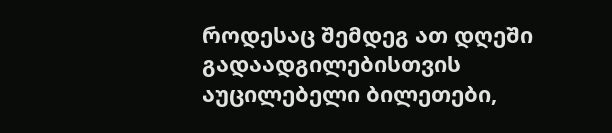როდესაც შემდეგ ათ დღეში გადაადგილებისთვის აუცილებელი ბილეთები,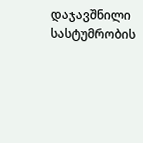დაჯავშნილი სასტუმრობის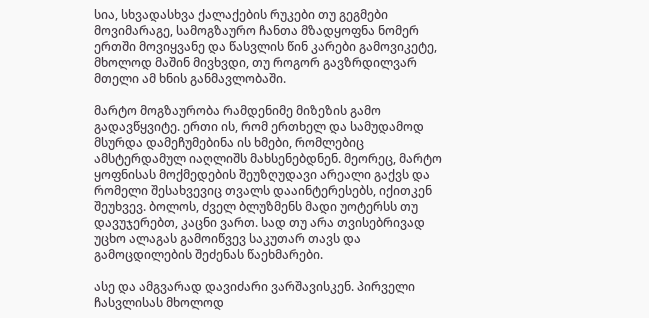სია, სხვადასხვა ქალაქების რუკები თუ გეგმები მოვიმარაგე, სამოგზაურო ჩანთა მზადყოფნა ნომერ ერთში მოვიყვანე და წასვლის წინ კარები გამოვიკეტე, მხოლოდ მაშინ მივხვდი, თუ როგორ გავზრდილვარ მთელი ამ ხნის განმავლობაში.

მარტო მოგზაურობა რამდენიმე მიზეზის გამო გადავწყვიტე. ერთი ის, რომ ერთხელ და სამუდამოდ მსურდა დამეჩუმებინა ის ხმები, რომლებიც ამსტერდამულ იაღლიშს მახსენებდნენ. მეორეც, მარტო ყოფნისას მოქმედების შეუზღუდავი არეალი გაქვს და რომელი შესახვევიც თვალს დააინტერესებს, იქითკენ შეუხვევ. ბოლოს, ძველ ბლუზმენს მადი უოტერსს თუ დავუჯერებთ, კაცნი ვართ. სად თუ არა თვისებრივად უცხო ალაგას გამოიწვევ საკუთარ თავს და გამოცდილების შეძენას წაეხმარები.

ასე და ამგვარად დავიძარი ვარშავისკენ. პირველი ჩასვლისას მხოლოდ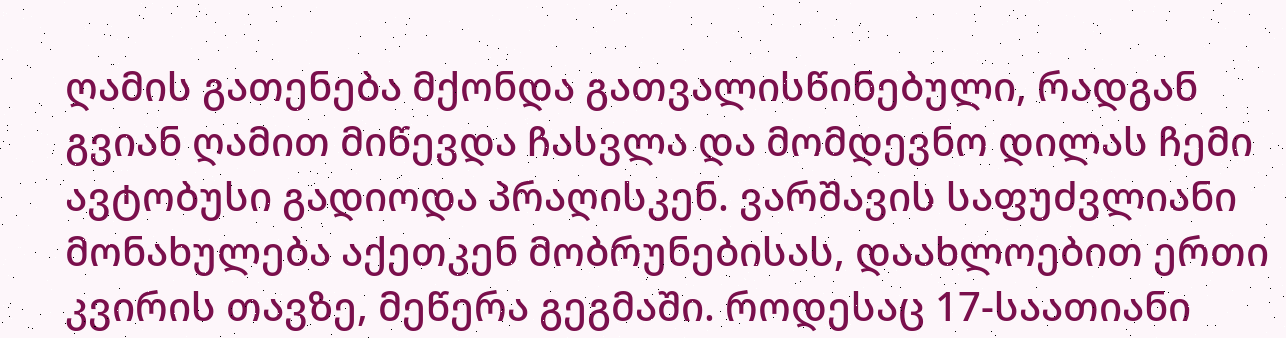ღამის გათენება მქონდა გათვალისწინებული, რადგან გვიან ღამით მიწევდა ჩასვლა და მომდევნო დილას ჩემი ავტობუსი გადიოდა პრაღისკენ. ვარშავის საფუძვლიანი მონახულება აქეთკენ მობრუნებისას, დაახლოებით ერთი კვირის თავზე, მეწერა გეგმაში. როდესაც 17-საათიანი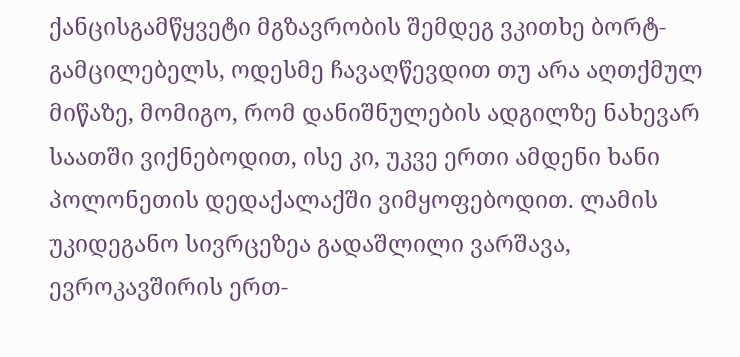ქანცისგამწყვეტი მგზავრობის შემდეგ ვკითხე ბორტ-გამცილებელს, ოდესმე ჩავაღწევდით თუ არა აღთქმულ მიწაზე, მომიგო, რომ დანიშნულების ადგილზე ნახევარ საათში ვიქნებოდით, ისე კი, უკვე ერთი ამდენი ხანი პოლონეთის დედაქალაქში ვიმყოფებოდით. ლამის უკიდეგანო სივრცეზეა გადაშლილი ვარშავა, ევროკავშირის ერთ-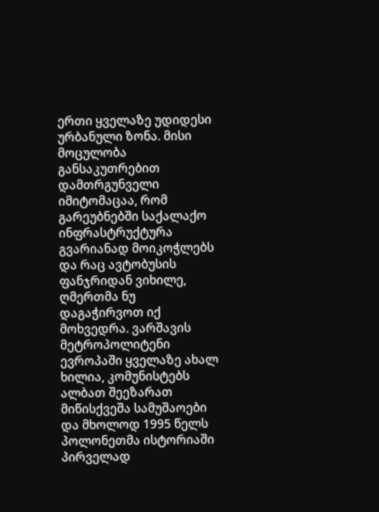ერთი ყველაზე უდიდესი ურბანული ზონა. მისი მოცულობა განსაკუთრებით დამთრგუნველი იმიტომაცაა, რომ გარეუბნებში საქალაქო ინფრასტრუქტურა გვარიანად მოიკოჭლებს და რაც ავტობუსის ფანჯრიდან ვიხილე, ღმერთმა ნუ დაგაჭირვოთ იქ მოხვედრა. ვარშავის მეტროპოლიტენი ევროპაში ყველაზე ახალ ხილია, კომუნისტებს ალბათ შეეზარათ მიწისქვეშა სამუშაოები და მხოლოდ 1995 წელს პოლონეთმა ისტორიაში პირველად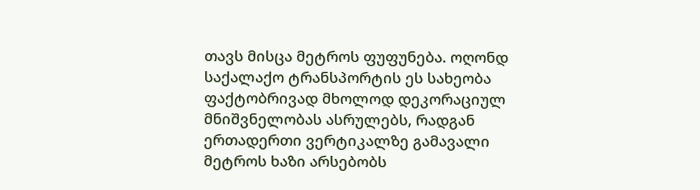თავს მისცა მეტროს ფუფუნება. ოღონდ საქალაქო ტრანსპორტის ეს სახეობა ფაქტობრივად მხოლოდ დეკორაციულ მნიშვნელობას ასრულებს, რადგან ერთადერთი ვერტიკალზე გამავალი მეტროს ხაზი არსებობს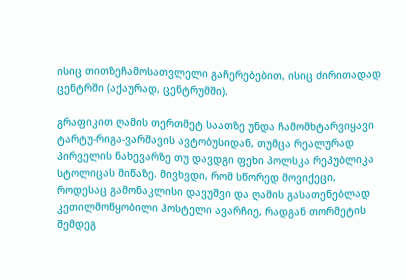ისიც თითზეჩამოსათვლელი გაჩერებებით, ისიც ძირითადად ცენტრში (აქაურად, ცენტრუმში).

გრაფიკით ღამის თერთმეტ საათზე უნდა ჩამომხტარვიყავი ტარტუ-რიგა-ვარშავის ავტობუსიდან, თუმცა რეალურად პირველის ნახევარზე თუ დავდგი ფეხი პოლსკა რეპუბლიკა სტოლიცას მიწაზე. მივხვდი, რომ სწორედ მოვიქეცი, როდესაც გამონაკლისი დავუშვი და ღამის გასათენებლად კეთილმოწყობილი ჰოსტელი ავარჩიე, რადგან თორმეტის შემდეგ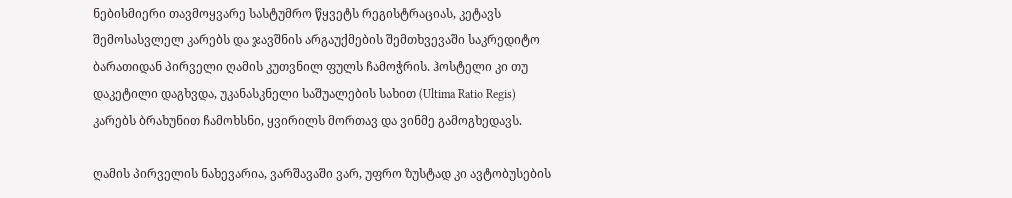ნებისმიერი თავმოყვარე სასტუმრო წყვეტს რეგისტრაციას, კეტავს შემოსასვლელ კარებს და ჯავშნის არგაუქმების შემთხვევაში საკრედიტო ბარათიდან პირველი ღამის კუთვნილ ფულს ჩამოჭრის. ჰოსტელი კი თუ დაკეტილი დაგხვდა, უკანასკნელი საშუალების სახით (Ultima Ratio Regis) კარებს ბრახუნით ჩამოხსნი, ყვირილს მორთავ და ვინმე გამოგხედავს.

ღამის პირველის ნახევარია, ვარშავაში ვარ, უფრო ზუსტად კი ავტობუსების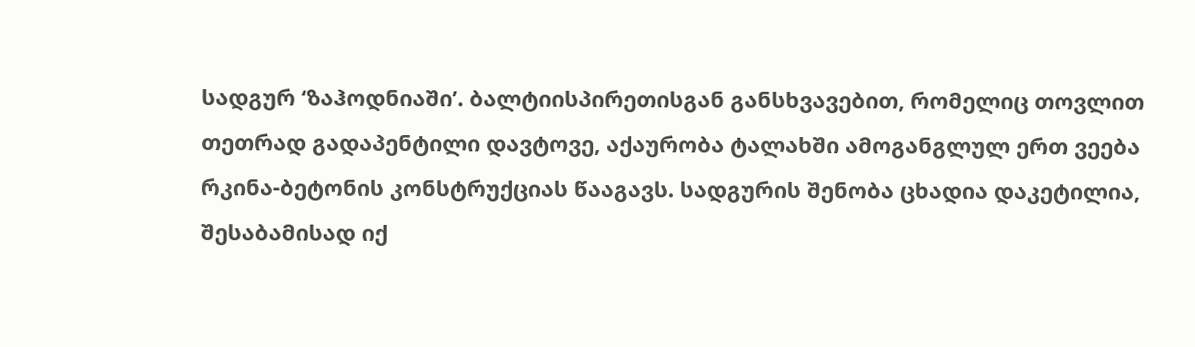სადგურ ‘ზაჰოდნიაში’. ბალტიისპირეთისგან განსხვავებით, რომელიც თოვლით თეთრად გადაპენტილი დავტოვე, აქაურობა ტალახში ამოგანგლულ ერთ ვეება რკინა-ბეტონის კონსტრუქციას წააგავს. სადგურის შენობა ცხადია დაკეტილია, შესაბამისად იქ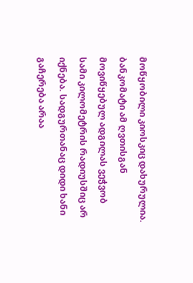მოწყობილი კიოსკიც დახურულია. ბანკომატი ამ ღვთისგან მოვიწყებულ ადგილას ვეჭვობ სამი კილომეტრის რადიუსშიც არ იქნება. სადგურთანაც დიდი ხანი გაჩერება არაა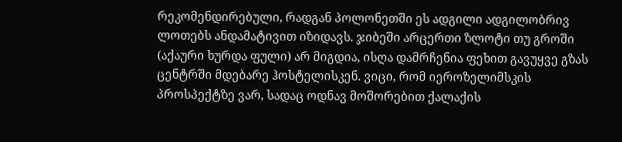რეკომენდირებული, რადგან პოლონეთში ეს ადგილი ადგილობრივ ლოთებს ანდამატივით იზიდავს. ჯიბეში არცერთი ზლოტი თუ გროში (აქაური ხურდა ფული) არ მიგდია, ისღა დამრჩენია ფეხით გავუყვე გზას ცენტრში მდებარე ჰოსტელისკენ. ვიცი, რომ იეროზელიმსკის პროსპექტზე ვარ, სადაც ოდნავ მოშორებით ქალაქის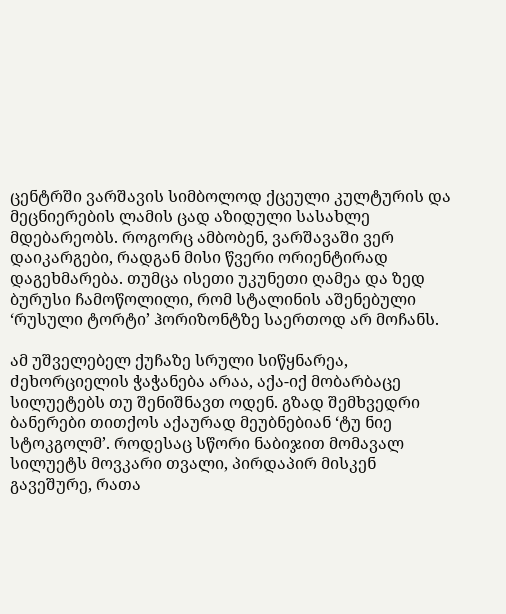ცენტრში ვარშავის სიმბოლოდ ქცეული კულტურის და მეცნიერების ლამის ცად აზიდული სასახლე მდებარეობს. როგორც ამბობენ, ვარშავაში ვერ დაიკარგები, რადგან მისი წვერი ორიენტირად დაგეხმარება. თუმცა ისეთი უკუნეთი ღამეა და ზედ ბურუსი ჩამოწოლილი, რომ სტალინის აშენებული ‘რუსული ტორტი’ ჰორიზონტზე საერთოდ არ მოჩანს.

ამ უშველებელ ქუჩაზე სრული სიწყნარეა, ძეხორციელის ჭაჭანება არაა, აქა-იქ მობარბაცე სილუეტებს თუ შენიშნავთ ოდენ. გზად შემხვედრი ბანერები თითქოს აქაურად მეუბნებიან ‘ტუ ნიე სტოკგოლმ’. როდესაც სწორი ნაბიჯით მომავალ სილუეტს მოვკარი თვალი, პირდაპირ მისკენ გავეშურე, რათა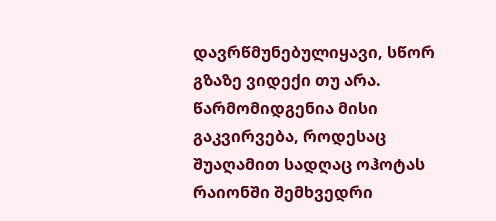დავრწმუნებულიყავი, სწორ გზაზე ვიდექი თუ არა. წარმომიდგენია მისი გაკვირვება, როდესაც შუაღამით სადღაც ოჰოტას რაიონში შემხვედრი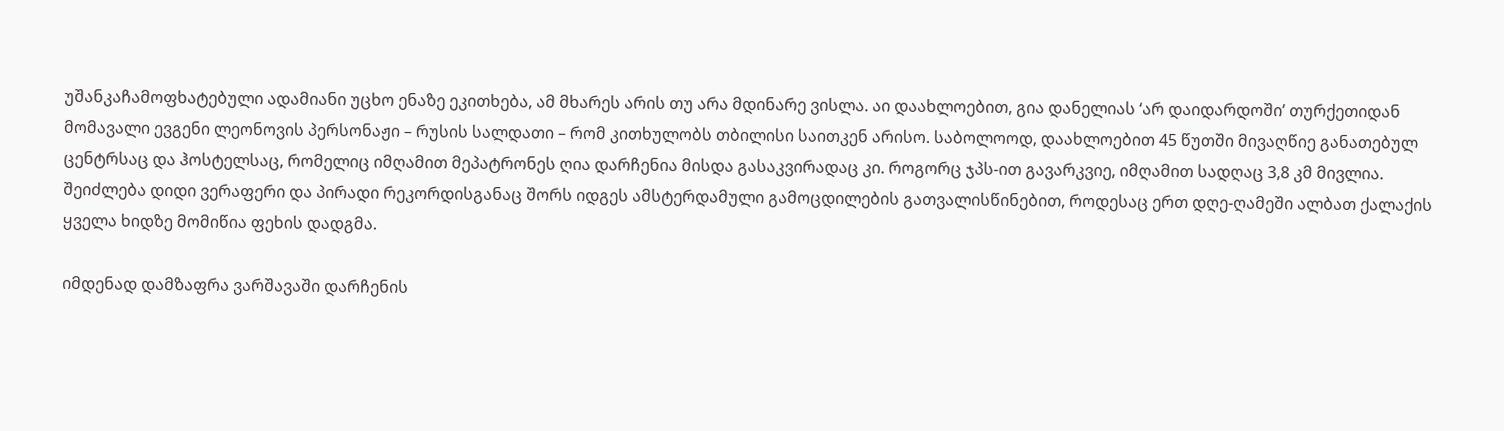უშანკაჩამოფხატებული ადამიანი უცხო ენაზე ეკითხება, ამ მხარეს არის თუ არა მდინარე ვისლა. აი დაახლოებით, გია დანელიას ‘არ დაიდარდოში’ თურქეთიდან მომავალი ევგენი ლეონოვის პერსონაჟი – რუსის სალდათი – რომ კითხულობს თბილისი საითკენ არისო. საბოლოოდ, დაახლოებით 45 წუთში მივაღწიე განათებულ ცენტრსაც და ჰოსტელსაც, რომელიც იმღამით მეპატრონეს ღია დარჩენია მისდა გასაკვირადაც კი. როგორც ჯპს-ით გავარკვიე, იმღამით სადღაც 3,8 კმ მივლია. შეიძლება დიდი ვერაფერი და პირადი რეკორდისგანაც შორს იდგეს ამსტერდამული გამოცდილების გათვალისწინებით, როდესაც ერთ დღე-ღამეში ალბათ ქალაქის ყველა ხიდზე მომიწია ფეხის დადგმა.

იმდენად დამზაფრა ვარშავაში დარჩენის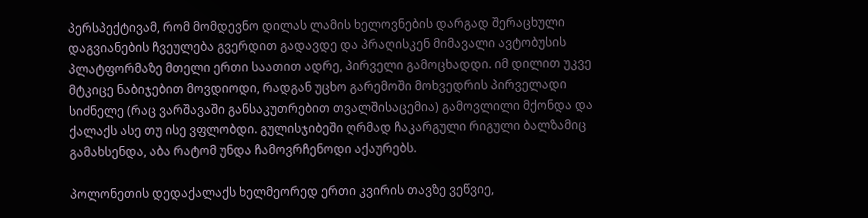პერსპექტივამ, რომ მომდევნო დილას ლამის ხელოვნების დარგად შერაცხული დაგვიანების ჩვეულება გვერდით გადავდე და პრაღისკენ მიმავალი ავტობუსის პლატფორმაზე მთელი ერთი საათით ადრე, პირველი გამოცხადდი. იმ დილით უკვე მტკიცე ნაბიჯებით მოვდიოდი, რადგან უცხო გარემოში მოხვედრის პირველადი სიძნელე (რაც ვარშავაში განსაკუთრებით თვალშისაცემია) გამოვლილი მქონდა და ქალაქს ასე თუ ისე ვფლობდი. გულისჯიბეში ღრმად ჩაკარგული რიგული ბალზამიც გამახსენდა, აბა რატომ უნდა ჩამოვრჩენოდი აქაურებს.

პოლონეთის დედაქალაქს ხელმეორედ ერთი კვირის თავზე ვეწვიე,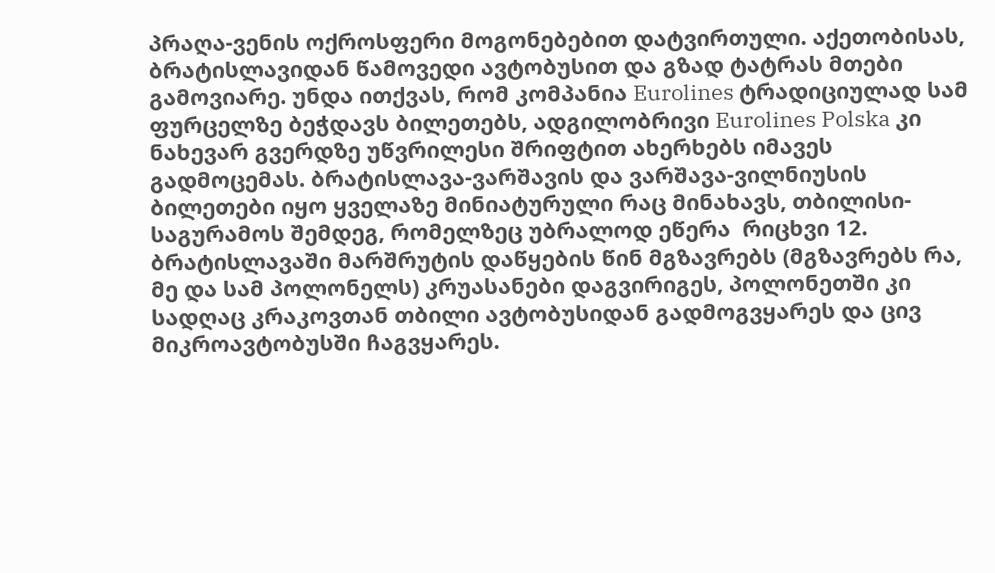პრაღა-ვენის ოქროსფერი მოგონებებით დატვირთული. აქეთობისას, ბრატისლავიდან წამოვედი ავტობუსით და გზად ტატრას მთები გამოვიარე. უნდა ითქვას, რომ კომპანია Eurolines ტრადიციულად სამ ფურცელზე ბეჭდავს ბილეთებს, ადგილობრივი Eurolines Polska კი ნახევარ გვერდზე უწვრილესი შრიფტით ახერხებს იმავეს გადმოცემას. ბრატისლავა-ვარშავის და ვარშავა-ვილნიუსის ბილეთები იყო ყველაზე მინიატურული რაც მინახავს, თბილისი-საგურამოს შემდეგ, რომელზეც უბრალოდ ეწერა  რიცხვი 12. ბრატისლავაში მარშრუტის დაწყების წინ მგზავრებს (მგზავრებს რა, მე და სამ პოლონელს) კრუასანები დაგვირიგეს, პოლონეთში კი სადღაც კრაკოვთან თბილი ავტობუსიდან გადმოგვყარეს და ცივ მიკროავტობუსში ჩაგვყარეს.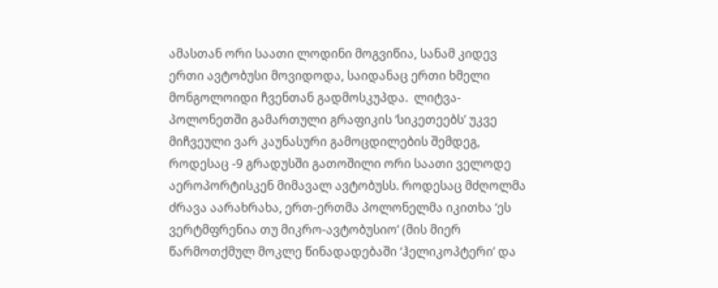ამასთან ორი საათი ლოდინი მოგვიწია, სანამ კიდევ ერთი ავტობუსი მოვიდოდა, საიდანაც ერთი ხმელი მონგოლოიდი ჩვენთან გადმოსკუპდა.  ლიტვა-პოლონეთში გამართული გრაფიკის ‘სიკეთეებს’ უკვე მიჩვეული ვარ კაუნასური გამოცდილების შემდეგ, როდესაც -9 გრადუსში გათოშილი ორი საათი ველოდე აეროპორტისკენ მიმავალ ავტობუსს. როდესაც მძღოლმა ძრავა აარახრახა, ერთ-ერთმა პოლონელმა იკითხა ‘ეს ვერტმფრენია თუ მიკრო-ავტობუსიო’ (მის მიერ წარმოთქმულ მოკლე წინადადებაში ‘ჰელიკოპტერი’ და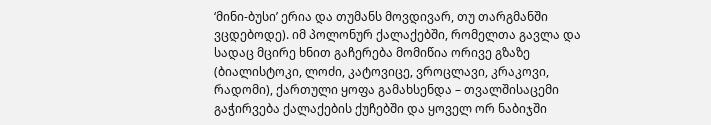‘მინი-ბუსი’ ერია და თუმანს მოვდივარ, თუ თარგმანში ვცდებოდე). იმ პოლონურ ქალაქებში, რომელთა გავლა და სადაც მცირე ხნით გაჩერება მომიწია ორივე გზაზე (ბიალისტოკი, ლოძი, კატოვიცე, ვროცლავი, კრაკოვი, რადომი), ქართული ყოფა გამახსენდა – თვალშისაცემი გაჭირვება ქალაქების ქუჩებში და ყოველ ორ ნაბიჯში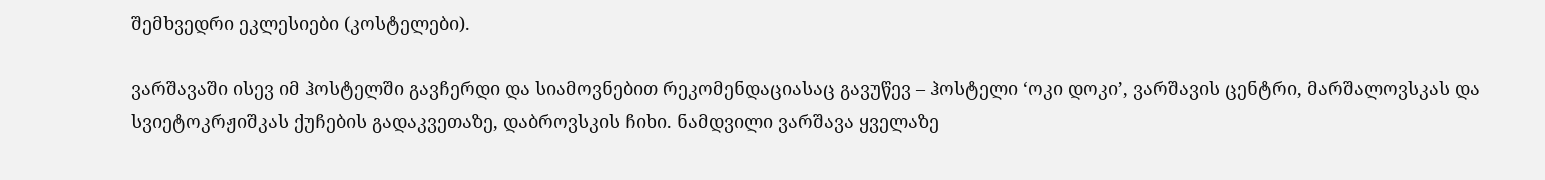შემხვედრი ეკლესიები (კოსტელები).

ვარშავაში ისევ იმ ჰოსტელში გავჩერდი და სიამოვნებით რეკომენდაციასაც გავუწევ – ჰოსტელი ‘ოკი დოკი’, ვარშავის ცენტრი, მარშალოვსკას და სვიეტოკრჟიშკას ქუჩების გადაკვეთაზე, დაბროვსკის ჩიხი. ნამდვილი ვარშავა ყველაზე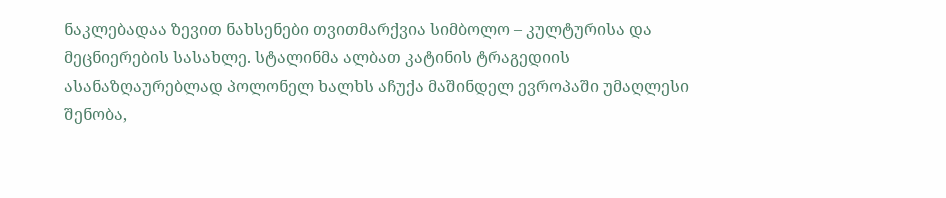ნაკლებადაა ზევით ნახსენები თვითმარქვია სიმბოლო – კულტურისა და მეცნიერების სასახლე. სტალინმა ალბათ კატინის ტრაგედიის ასანაზღაურებლად პოლონელ ხალხს აჩუქა მაშინდელ ევროპაში უმაღლესი შენობა,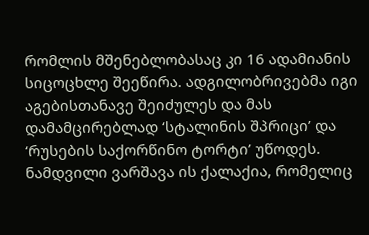რომლის მშენებლობასაც კი 16 ადამიანის სიცოცხლე შეეწირა. ადგილობრივებმა იგი აგებისთანავე შეიძულეს და მას დამამცირებლად ‘სტალინის შპრიცი’ და ‘რუსების საქორწინო ტორტი’ უწოდეს. ნამდვილი ვარშავა ის ქალაქია, რომელიც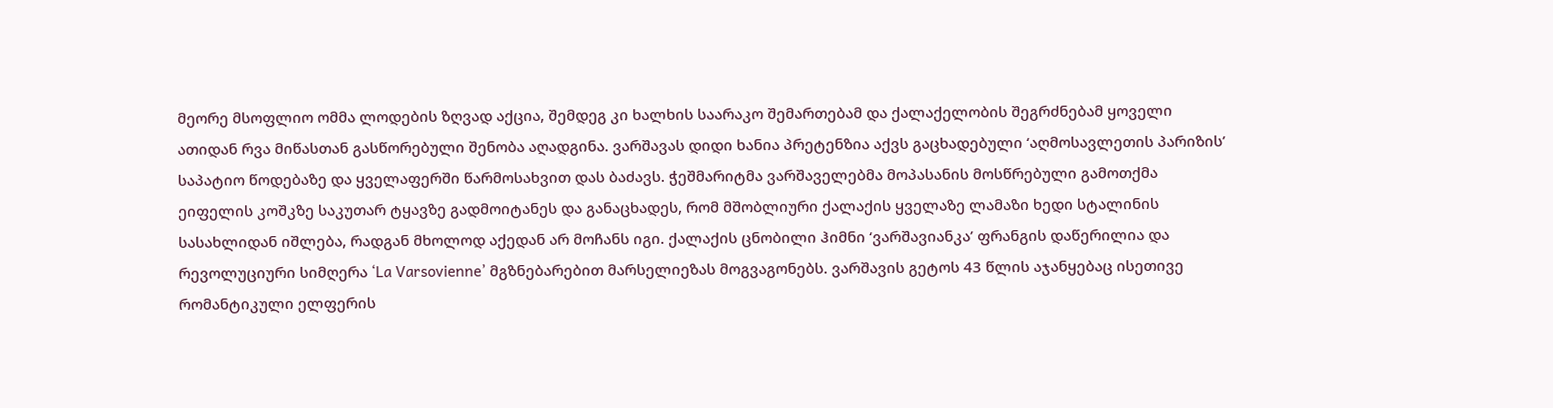მეორე მსოფლიო ომმა ლოდების ზღვად აქცია, შემდეგ კი ხალხის საარაკო შემართებამ და ქალაქელობის შეგრძნებამ ყოველი ათიდან რვა მიწასთან გასწორებული შენობა აღადგინა. ვარშავას დიდი ხანია პრეტენზია აქვს გაცხადებული ‘აღმოსავლეთის პარიზის’ საპატიო წოდებაზე და ყველაფერში წარმოსახვით დას ბაძავს. ჭეშმარიტმა ვარშაველებმა მოპასანის მოსწრებული გამოთქმა ეიფელის კოშკზე საკუთარ ტყავზე გადმოიტანეს და განაცხადეს, რომ მშობლიური ქალაქის ყველაზე ლამაზი ხედი სტალინის სასახლიდან იშლება, რადგან მხოლოდ აქედან არ მოჩანს იგი. ქალაქის ცნობილი ჰიმნი ‘ვარშავიანკა’ ფრანგის დაწერილია და რევოლუციური სიმღერა ‘La Varsovienne’ მგზნებარებით მარსელიეზას მოგვაგონებს. ვარშავის გეტოს 43 წლის აჯანყებაც ისეთივე რომანტიკული ელფერის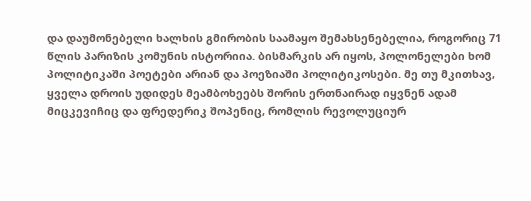და დაუმონებელი ხალხის გმირობის საამაყო შემახსენებელია, როგორიც 71 წლის პარიზის კომუნის ისტორიია. ბისმარკის არ იყოს, პოლონელები ხომ პოლიტიკაში პოეტები არიან და პოეზიაში პოლიტიკოსები. მე თუ მკითხავ, ყველა დროის უდიდეს მეამბოხეებს შორის ერთნაირად იყვნენ ადამ მიცკევიჩიც და ფრედერიკ შოპენიც, რომლის რევოლუციურ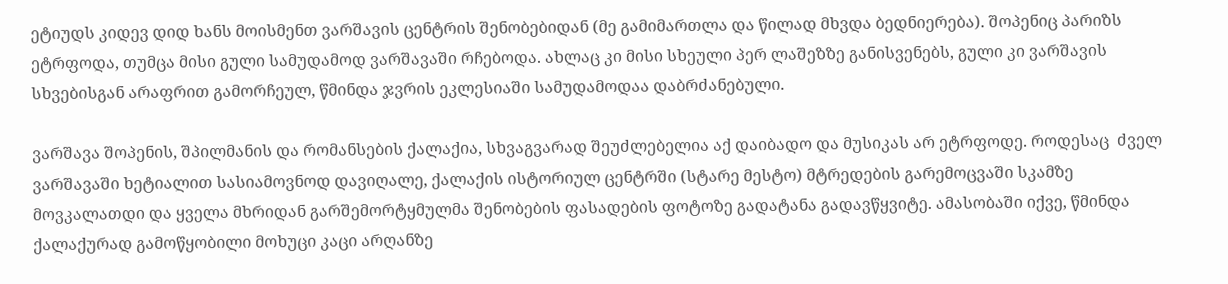ეტიუდს კიდევ დიდ ხანს მოისმენთ ვარშავის ცენტრის შენობებიდან (მე გამიმართლა და წილად მხვდა ბედნიერება). შოპენიც პარიზს ეტრფოდა, თუმცა მისი გული სამუდამოდ ვარშავაში რჩებოდა. ახლაც კი მისი სხეული პერ ლაშეზზე განისვენებს, გული კი ვარშავის სხვებისგან არაფრით გამორჩეულ, წმინდა ჯვრის ეკლესიაში სამუდამოდაა დაბრძანებული.

ვარშავა შოპენის, შპილმანის და რომანსების ქალაქია, სხვაგვარად შეუძლებელია აქ დაიბადო და მუსიკას არ ეტრფოდე. როდესაც  ძველ ვარშავაში ხეტიალით სასიამოვნოდ დავიღალე, ქალაქის ისტორიულ ცენტრში (სტარე მესტო) მტრედების გარემოცვაში სკამზე მოვკალათდი და ყველა მხრიდან გარშემორტყმულმა შენობების ფასადების ფოტოზე გადატანა გადავწყვიტე. ამასობაში იქვე, წმინდა ქალაქურად გამოწყობილი მოხუცი კაცი არღანზე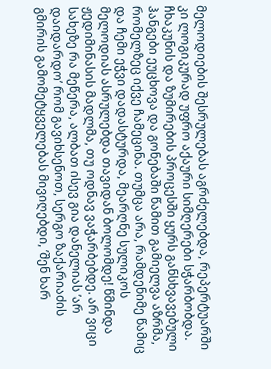მელოდიების შესრულებას აგრძელებდა, რეპერტუარში კი ლოგიკურად უფრო აქაური სიმღერები სჭარბობდა. ჩხაკუნის და ზუმირების პროცესში ყურს განსხვავებული ჰანგები ეუცხოვა და გონებაში წამით გამიელვა აზრმა, რომელზეც იქვე ჩამეცინა. თუმცა არა, რამდენიმე წამიც და ჩემი ეჭვი დადასტურდა, მეარღნე სულიკოს მელოდიას ასრულებდა თავიდან ბოლომდე! წმინდა ჟედიმინასის მადლმა, თუ ოდნავ ვაჭარბებდე. არ ვიცი სახეზე რა მეწერა, ალბათ ისევ გია დანელიას ’არ დაიდარდო’ რომ გავიხსენოთ, სერგო ზაქარიაძის გმირის გამომეტყველებას მივიღებდი, ’შენ ხარ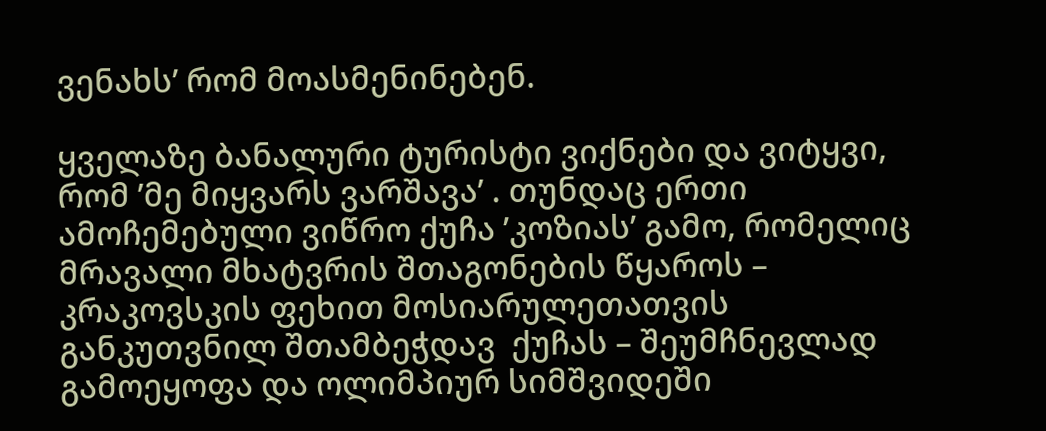ვენახს’ რომ მოასმენინებენ.

ყველაზე ბანალური ტურისტი ვიქნები და ვიტყვი, რომ ’მე მიყვარს ვარშავა’ . თუნდაც ერთი ამოჩემებული ვიწრო ქუჩა ’კოზიას’ გამო, რომელიც მრავალი მხატვრის შთაგონების წყაროს – კრაკოვსკის ფეხით მოსიარულეთათვის განკუთვნილ შთამბეჭდავ  ქუჩას – შეუმჩნევლად გამოეყოფა და ოლიმპიურ სიმშვიდეში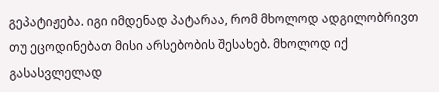გეპატიჟება. იგი იმდენად პატარაა, რომ მხოლოდ ადგილობრივთ თუ ეცოდინებათ მისი არსებობის შესახებ. მხოლოდ იქ გასასვლელად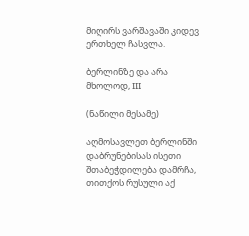მიღირს ვარშავაში კიდევ ერთხელ ჩასვლა.

ბერლინზე და არა მხოლოდ, III

(ნაწილი მესამე)

აღმოსავლეთ ბერლინში დაბრუნებისას ისეთი შთაბეჭდილება დამრჩა, თითქოს რუსული აქ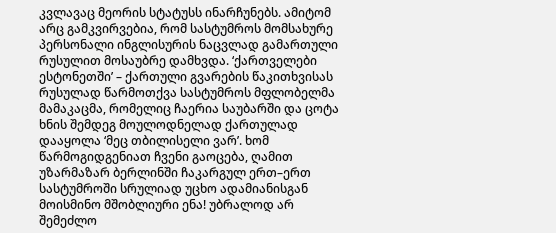კვლავაც მეორის სტატუსს ინარჩუნებს. ამიტომ არც გამკვირვებია, რომ სასტუმროს მომსახურე პერსონალი ინგლისურის ნაცვლად გამართული რუსულით მოსაუბრე დამხვდა. ‘ქართველები ესტონეთში’ – ქართული გვარების წაკითხვისას რუსულად წარმოთქვა სასტუმროს მფლობელმა მამაკაცმა, რომელიც ჩაერია საუბარში და ცოტა ხნის შემდეგ მოულოდნელად ქართულად დააყოლა ‘მეც თბილისელი ვარ’. ხომ წარმოგიდგენიათ ჩვენი გაოცება, ღამით უზარმაზარ ბერლინში ჩაკარგულ ერთ–ერთ სასტუმროში სრულიად უცხო ადამიანისგან მოისმინო მშობლიური ენა! უბრალოდ არ შემეძლო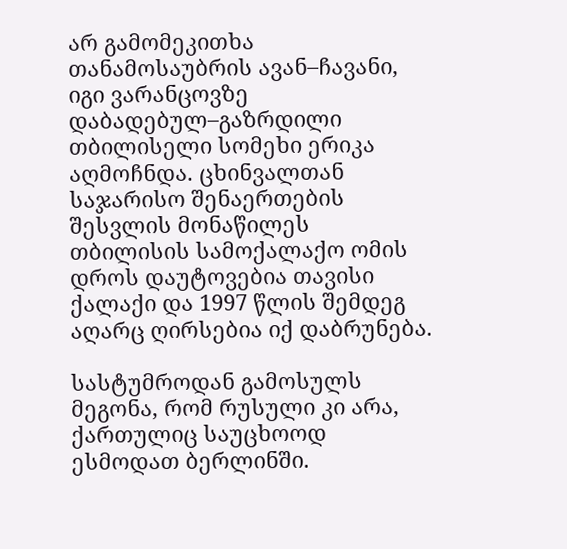არ გამომეკითხა თანამოსაუბრის ავან–ჩავანი, იგი ვარანცოვზე დაბადებულ–გაზრდილი თბილისელი სომეხი ერიკა აღმოჩნდა. ცხინვალთან საჯარისო შენაერთების შესვლის მონაწილეს თბილისის სამოქალაქო ომის დროს დაუტოვებია თავისი ქალაქი და 1997 წლის შემდეგ აღარც ღირსებია იქ დაბრუნება.

სასტუმროდან გამოსულს მეგონა, რომ რუსული კი არა, ქართულიც საუცხოოდ ესმოდათ ბერლინში.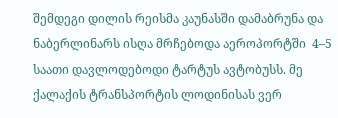შემდეგი დილის რეისმა კაუნასში დამაბრუნა და ნაბერლინარს ისღა მრჩებოდა აეროპორტში  4–5 საათი დავლოდებოდი ტარტუს ავტობუსს. მე ქალაქის ტრანსპორტის ლოდინისას ვერ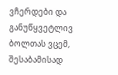ვჩერდები და განუწყვეტლივ ბოლთას ვცემ, შესაბამისად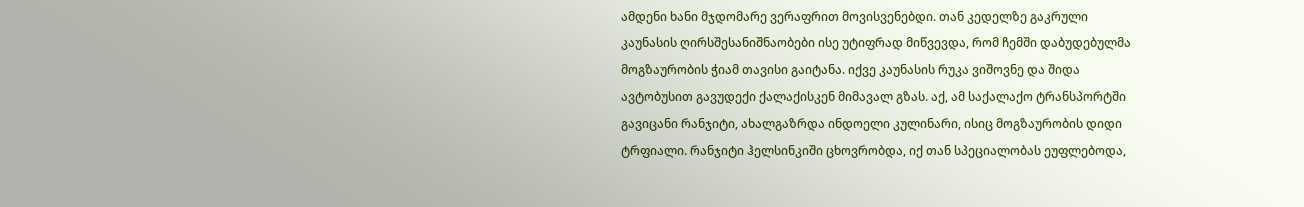ამდენი ხანი მჯდომარე ვერაფრით მოვისვენებდი. თან კედელზე გაკრული კაუნასის ღირსშესანიშნაობები ისე უტიფრად მიწვევდა, რომ ჩემში დაბუდებულმა მოგზაურობის ჭიამ თავისი გაიტანა. იქვე კაუნასის რუკა ვიშოვნე და შიდა ავტობუსით გავუდექი ქალაქისკენ მიმავალ გზას. აქ, ამ საქალაქო ტრანსპორტში გავიცანი რანჯიტი, ახალგაზრდა ინდოელი კულინარი, ისიც მოგზაურობის დიდი ტრფიალი. რანჯიტი ჰელსინკიში ცხოვრობდა, იქ თან სპეციალობას ეუფლებოდა,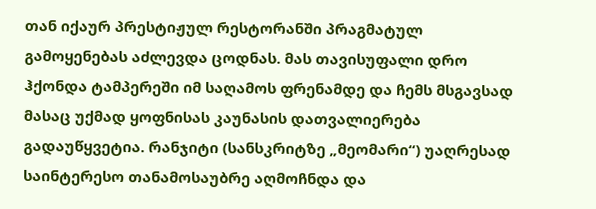თან იქაურ პრესტიჟულ რესტორანში პრაგმატულ გამოყენებას აძლევდა ცოდნას. მას თავისუფალი დრო ჰქონდა ტამპერეში იმ საღამოს ფრენამდე და ჩემს მსგავსად მასაც უქმად ყოფნისას კაუნასის დათვალიერება გადაუწყვეტია. რანჯიტი (სანსკრიტზე „მეომარი“) უაღრესად საინტერესო თანამოსაუბრე აღმოჩნდა და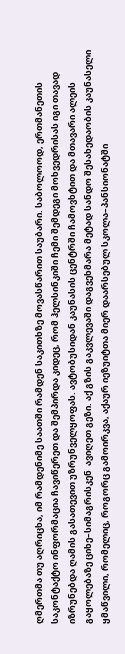ღმერთმა თუ აღრიცხა, იმ რამდენიმე საათში რამდენ საკითხზე მოვასწარით საუბარი. საბოლოოდ, ერთმანეთის საკონტაქტო ინფორმაცია ჩავიწერეთ და შემპირდა კიდეც, რომ ჰელსინკიში ჩემი შემდეგი მოხვედრისას იგი თავად იზრუნებდა ღამის გასათევით უზრუნველყოფას. ავტობუსიდან კაუნასის ცენტრში ჩამოვხტით და მთავარი ალეის გაყოლებაზე ციხე–სიმაგრისკენ  ავიღეთ გეზი. აქ გზის გაკვლევაში დაგვეხმარა მეტად სანდო შესახედაობის კაუნასელი ყმაწვილი, რომელიც, როგორც გამოირკვა, აქაურ იეზუიტთა მიერ დაარსებულ სკოლა–პანსიონატში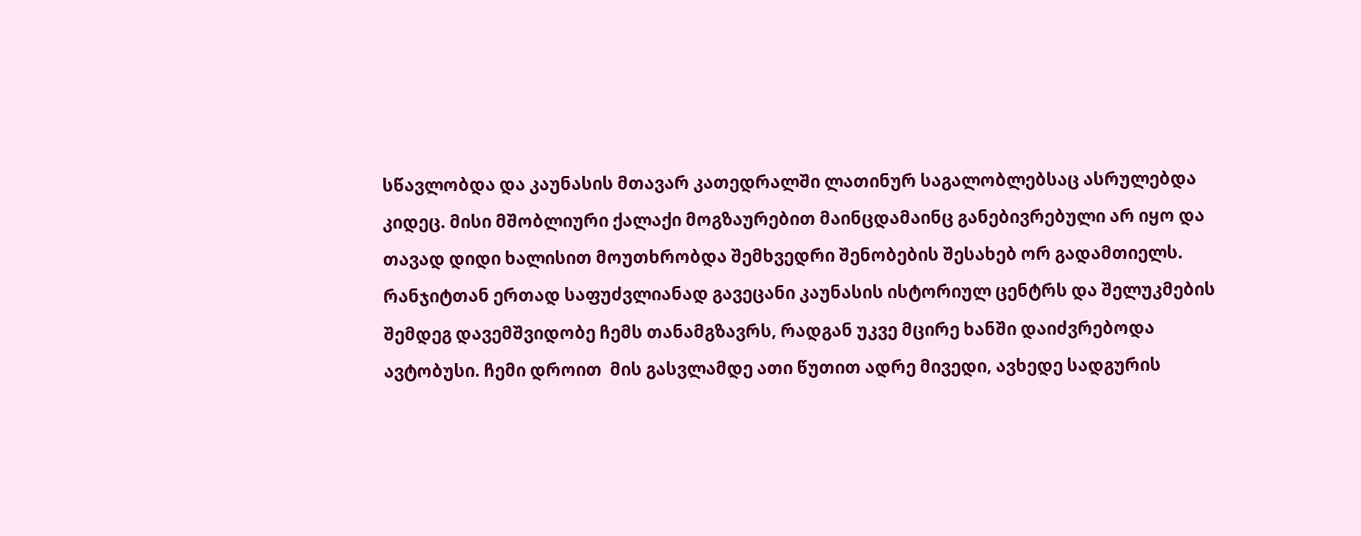სწავლობდა და კაუნასის მთავარ კათედრალში ლათინურ საგალობლებსაც ასრულებდა კიდეც. მისი მშობლიური ქალაქი მოგზაურებით მაინცდამაინც განებივრებული არ იყო და თავად დიდი ხალისით მოუთხრობდა შემხვედრი შენობების შესახებ ორ გადამთიელს. რანჯიტთან ერთად საფუძვლიანად გავეცანი კაუნასის ისტორიულ ცენტრს და შელუკმების შემდეგ დავემშვიდობე ჩემს თანამგზავრს, რადგან უკვე მცირე ხანში დაიძვრებოდა ავტობუსი. ჩემი დროით  მის გასვლამდე ათი წუთით ადრე მივედი, ავხედე სადგურის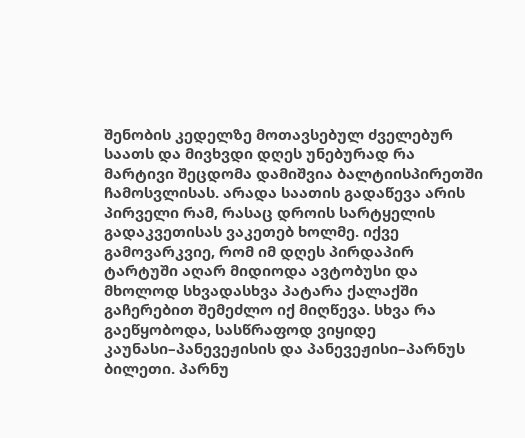შენობის კედელზე მოთავსებულ ძველებურ საათს და მივხვდი დღეს უნებურად რა მარტივი შეცდომა დამიშვია ბალტიისპირეთში ჩამოსვლისას. არადა საათის გადაწევა არის პირველი რამ, რასაც დროის სარტყელის გადაკვეთისას ვაკეთებ ხოლმე. იქვე გამოვარკვიე, რომ იმ დღეს პირდაპირ ტარტუში აღარ მიდიოდა ავტობუსი და მხოლოდ სხვადასხვა პატარა ქალაქში გაჩერებით შემეძლო იქ მიღწევა. სხვა რა გაეწყობოდა, სასწრაფოდ ვიყიდე კაუნასი–პანევეჟისის და პანევეჟისი–პარნუს  ბილეთი. პარნუ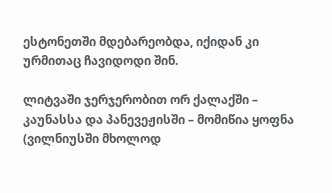ესტონეთში მდებარეობდა, იქიდან კი ურმითაც ჩავიდოდი შინ.

ლიტვაში ჯერჯერობით ორ ქალაქში – კაუნასსა და პანევეჟისში – მომიწია ყოფნა (ვილნიუსში მხოლოდ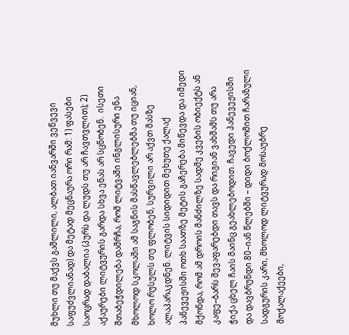მუხლი თუ მაქვს გაშლილი, ალბათ იანვარში ვეწვევი საფუძვლიანად) და მეტად მეცნაურა ორი რამ: 1) ფასები საოცრად დაბალია (პურს და ლუდს თუ არ ჩავთვლით); 2) აქაურები ლიტვურის გარდა სხვა ენას არ სცნობენ.  ისეთი შთაბეჭდილება დამრჩა, რომ ლიტვაში ინგლისური ენა მხოლოდ სკოლაში ამ საგნის მასწავლებლებმა თუ იციან, ხოლო რუსულს თუ ფლობენ, სურვილი არ აქვთ მასზე ალაპარაკდნენ. ლიტვის სიდიდით მეხუთე ქალაქ პანევეჟისში ოთხ საათზე მეტის გაჩერება მიწევდა და იმედი მქონდა, რომ ამ დროის მანძილზე სადმე კვების ობიექტს ან კაფე–ბარს შევაფარებდი თავს და რიგიან ვახშამს თუ არა ჭიქა ცხელ ჩაის მაინც გეახლებოდით. ჩავედი პანევეჟისში და დავბრუნდი 80–იან წლებში – დიდი ბოქლომით ჩარაზული სადგურის კარი, მხოლოდ ლიტვურად მოსაუბრე მოქალაქეები,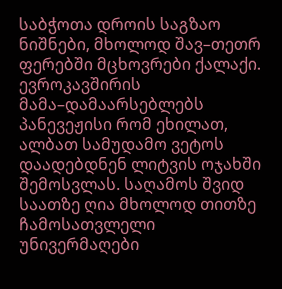საბჭოთა დროის საგზაო ნიშნები, მხოლოდ შავ–თეთრ ფერებში მცხოვრები ქალაქი. ევროკავშირის მამა–დამაარსებლებს პანევეჟისი რომ ეხილათ, ალბათ სამუდამო ვეტოს დაადებდნენ ლიტვის ოჯახში შემოსვლას. საღამოს შვიდ საათზე ღია მხოლოდ თითზე ჩამოსათვლელი უნივერმაღები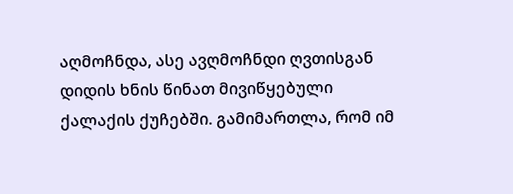აღმოჩნდა, ასე ავღმოჩნდი ღვთისგან დიდის ხნის წინათ მივიწყებული ქალაქის ქუჩებში. გამიმართლა, რომ იმ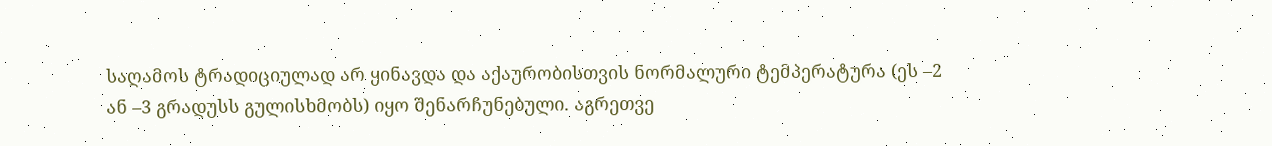საღამოს ტრადიციულად არ ყინავდა და აქაურობისთვის ნორმალური ტემპერატურა (ეს –2 ან –3 გრადუსს გულისხმობს) იყო შენარჩუნებული. აგრეთვე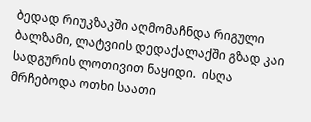ბედად რიუკზაკში აღმომაჩნდა რიგული ბალზამი, ლატვიის დედაქალაქში გზად კაი სადგურის ლოთივით ნაყიდი.  ისღა მრჩებოდა ოთხი საათი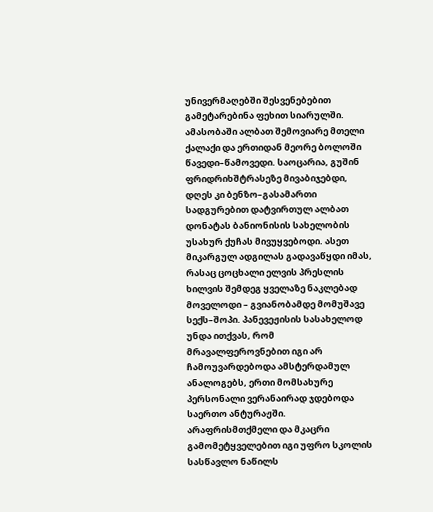უნივერმაღებში შესვენებებით გამეტარებინა ფეხით სიარულში. ამასობაში ალბათ შემოვიარე მთელი ქალაქი და ერთიდან მეორე ბოლოში წავედი–წამოვედი. საოცარია, გუშინ ფრიდრიხშტრასეზე მივაბიჯებდი, დღეს კი ბენზო–გასამართი სადგურებით დატვირთულ ალბათ დონატას ბანიონისის სახელობის უსახურ ქუჩას მივუყვებოდი. ასეთ მიკარგულ ადგილას გადავაწყდი იმას, რასაც ცოცხალი ელვის პრესლის ხილვის შემდეგ ყველაზე ნაკლებად მოველოდი – გვიანობამდე მომუშავე სექს–შოპი. პანევეჟისის სასახელოდ უნდა ითქვას, რომ მრავალფეროვნებით იგი არ ჩამოუვარდებოდა ამსტერდამულ ანალოგებს, ერთი მომსახურე პერსონალი ვერანაირად ჯდებოდა საერთო ანტურაჟში. არაფრისმთქმელი და მკაცრი გამომეტყველებით იგი უფრო სკოლის სასწავლო ნაწილს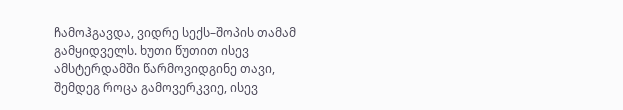ჩამოჰგავდა, ვიდრე სექს–შოპის თამამ გამყიდველს. ხუთი წუთით ისევ ამსტერდამში წარმოვიდგინე თავი, შემდეგ როცა გამოვერკვიე, ისევ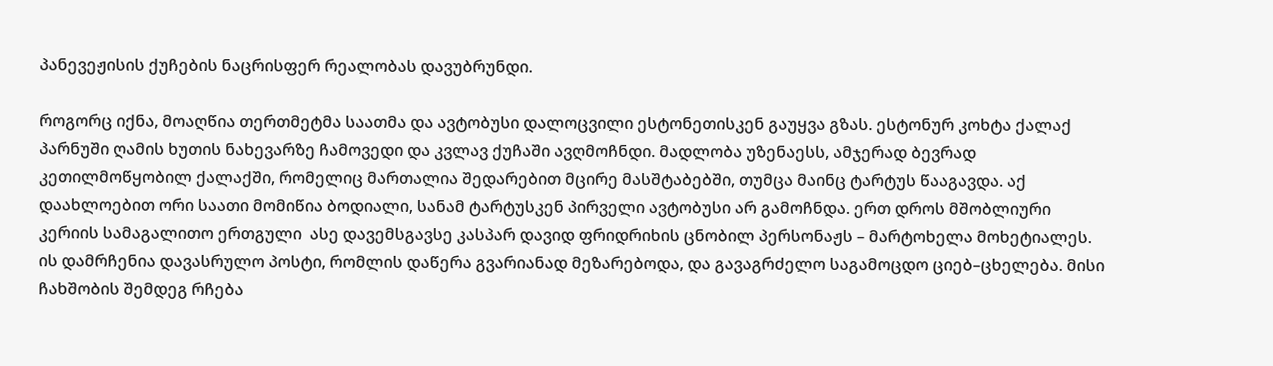პანევეჟისის ქუჩების ნაცრისფერ რეალობას დავუბრუნდი.

როგორც იქნა, მოაღწია თერთმეტმა საათმა და ავტობუსი დალოცვილი ესტონეთისკენ გაუყვა გზას. ესტონურ კოხტა ქალაქ პარნუში ღამის ხუთის ნახევარზე ჩამოვედი და კვლავ ქუჩაში ავღმოჩნდი. მადლობა უზენაესს, ამჯერად ბევრად კეთილმოწყობილ ქალაქში, რომელიც მართალია შედარებით მცირე მასშტაბებში, თუმცა მაინც ტარტუს წააგავდა. აქ დაახლოებით ორი საათი მომიწია ბოდიალი, სანამ ტარტუსკენ პირველი ავტობუსი არ გამოჩნდა. ერთ დროს მშობლიური კერიის სამაგალითო ერთგული  ასე დავემსგავსე კასპარ დავიდ ფრიდრიხის ცნობილ პერსონაჟს – მარტოხელა მოხეტიალეს. ის დამრჩენია დავასრულო პოსტი, რომლის დაწერა გვარიანად მეზარებოდა, და გავაგრძელო საგამოცდო ციებ–ცხელება. მისი ჩახშობის შემდეგ რჩება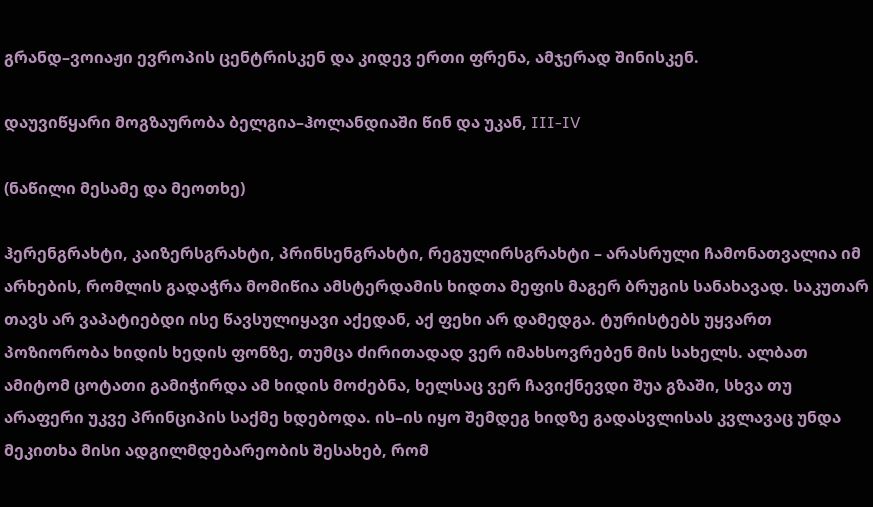გრანდ–ვოიაჟი ევროპის ცენტრისკენ და კიდევ ერთი ფრენა, ამჯერად შინისკენ.

დაუვიწყარი მოგზაურობა ბელგია–ჰოლანდიაში წინ და უკან, III-IV

(ნაწილი მესამე და მეოთხე)

ჰერენგრახტი, კაიზერსგრახტი, პრინსენგრახტი, რეგულირსგრახტი – არასრული ჩამონათვალია იმ არხების, რომლის გადაჭრა მომიწია ამსტერდამის ხიდთა მეფის მაგერ ბრუგის სანახავად. საკუთარ თავს არ ვაპატიებდი ისე წავსულიყავი აქედან, აქ ფეხი არ დამედგა. ტურისტებს უყვართ პოზიორობა ხიდის ხედის ფონზე, თუმცა ძირითადად ვერ იმახსოვრებენ მის სახელს. ალბათ ამიტომ ცოტათი გამიჭირდა ამ ხიდის მოძებნა, ხელსაც ვერ ჩავიქნევდი შუა გზაში, სხვა თუ არაფერი უკვე პრინციპის საქმე ხდებოდა. ის–ის იყო შემდეგ ხიდზე გადასვლისას კვლავაც უნდა მეკითხა მისი ადგილმდებარეობის შესახებ, რომ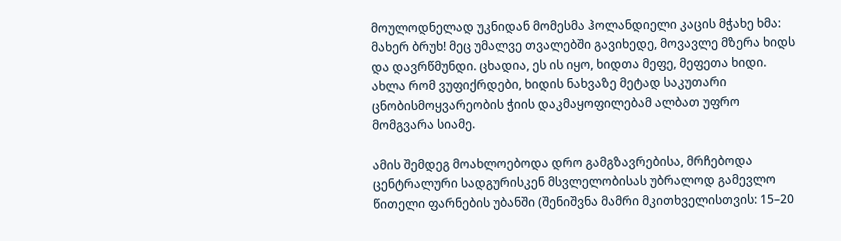მოულოდნელად უკნიდან მომესმა ჰოლანდიელი კაცის მჭახე ხმა: მახერ ბრუხ! მეც უმალვე თვალებში გავიხედე, მოვავლე მზერა ხიდს და დავრწმუნდი. ცხადია, ეს ის იყო, ხიდთა მეფე, მეფეთა ხიდი. ახლა რომ ვუფიქრდები, ხიდის ნახვაზე მეტად საკუთარი ცნობისმოყვარეობის ჭიის დაკმაყოფილებამ ალბათ უფრო მომგვარა სიამე.

ამის შემდეგ მოახლოებოდა დრო გამგზავრებისა, მრჩებოდა ცენტრალური სადგურისკენ მსვლელობისას უბრალოდ გამევლო წითელი ფარნების უბანში (შენიშვნა მამრი მკითხველისთვის: 15–20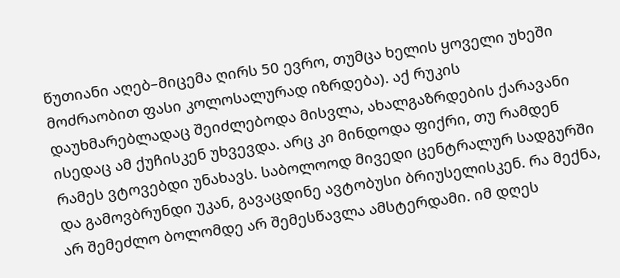წუთიანი აღებ–მიცემა ღირს 50 ევრო, თუმცა ხელის ყოველი უხეში მოძრაობით ფასი კოლოსალურად იზრდება). აქ რუკის დაუხმარებლადაც შეიძლებოდა მისვლა, ახალგაზრდების ქარავანი ისედაც ამ ქუჩისკენ უხვევდა. არც კი მინდოდა ფიქრი, თუ რამდენ რამეს ვტოვებდი უნახავს. საბოლოოდ მივედი ცენტრალურ სადგურში და გამოვბრუნდი უკან, გავაცდინე ავტობუსი ბრიუსელისკენ. რა მექნა, არ შემეძლო ბოლომდე არ შემესწავლა ამსტერდამი. იმ დღეს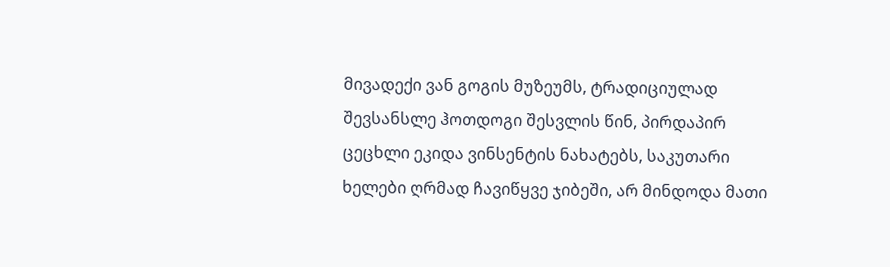მივადექი ვან გოგის მუზეუმს, ტრადიციულად შევსანსლე ჰოთდოგი შესვლის წინ, პირდაპირ ცეცხლი ეკიდა ვინსენტის ნახატებს, საკუთარი ხელები ღრმად ჩავიწყვე ჯიბეში, არ მინდოდა მათი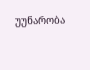უუნარობა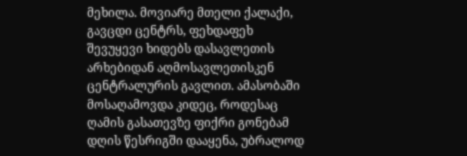მეხილა. მოვიარე მთელი ქალაქი, გავცდი ცენტრს, ფეხდაფეხ შევუყევი ხიდებს დასავლეთის არხებიდან აღმოსავლეთისკენ ცენტრალურის გავლით. ამასობაში მოსაღამოვდა კიდეც, როდესაც ღამის გასათევზე ფიქრი გონებამ დღის წესრიგში დააყენა, უბრალოდ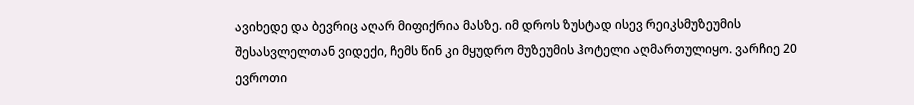ავიხედე და ბევრიც აღარ მიფიქრია მასზე. იმ დროს ზუსტად ისევ რეიკსმუზეუმის შესასვლელთან ვიდექი, ჩემს წინ კი მყუდრო მუზეუმის ჰოტელი აღმართულიყო. ვარჩიე 20 ევროთი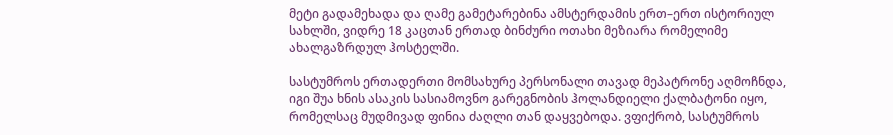მეტი გადამეხადა და ღამე გამეტარებინა ამსტერდამის ერთ–ერთ ისტორიულ სახლში, ვიდრე 18 კაცთან ერთად ბინძური ოთახი მეზიარა რომელიმე ახალგაზრდულ ჰოსტელში.

სასტუმროს ერთადერთი მომსახურე პერსონალი თავად მეპატრონე აღმოჩნდა, იგი შუა ხნის ასაკის სასიამოვნო გარეგნობის ჰოლანდიელი ქალბატონი იყო, რომელსაც მუდმივად ფინია ძაღლი თან დაყვებოდა. ვფიქრობ, სასტუმროს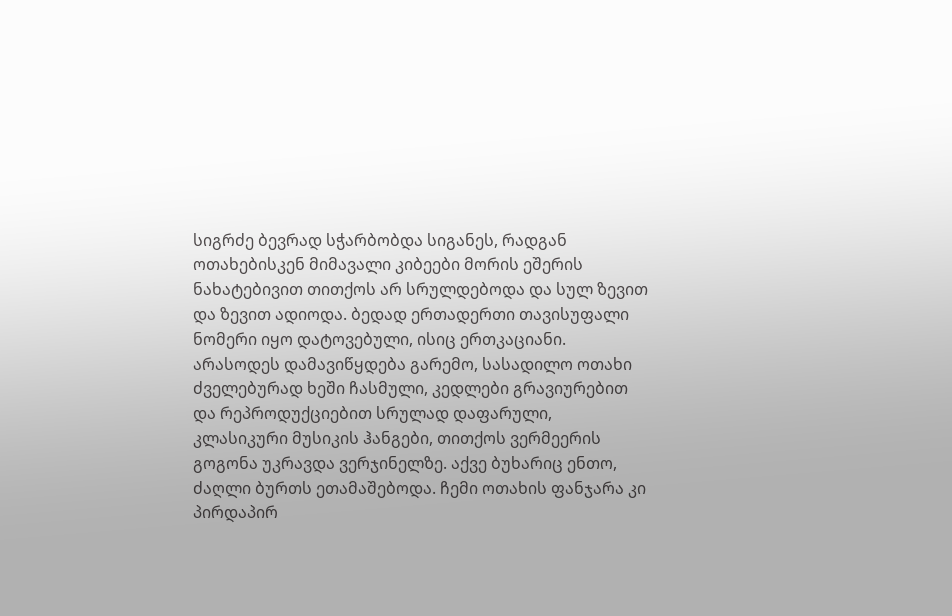სიგრძე ბევრად სჭარბობდა სიგანეს, რადგან ოთახებისკენ მიმავალი კიბეები მორის ეშერის ნახატებივით თითქოს არ სრულდებოდა და სულ ზევით და ზევით ადიოდა. ბედად ერთადერთი თავისუფალი ნომერი იყო დატოვებული, ისიც ერთკაციანი. არასოდეს დამავიწყდება გარემო, სასადილო ოთახი ძველებურად ხეში ჩასმული, კედლები გრავიურებით და რეპროდუქციებით სრულად დაფარული, კლასიკური მუსიკის ჰანგები, თითქოს ვერმეერის გოგონა უკრავდა ვერჯინელზე. აქვე ბუხარიც ენთო, ძაღლი ბურთს ეთამაშებოდა. ჩემი ოთახის ფანჯარა კი პირდაპირ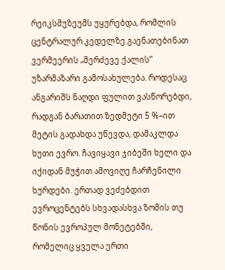რეიკსმუზეუმს უყურებდა, რომლის ცენტრალურ კედელზე გაენათებინათ ვერმეერის „მერძევე ქალის“ უზარმაზარი გამოსახულება. როდესაც ანგარიშს ნაღდი ფულით ვასწორებდი, რადგან ბარათით ზედმეტი 5 %–ით მეტის გადახდა უწევდა, დამაკლდა ხუთი ევრო. ჩავიყავი ჯიბეში ხელი და იქიდან მუჭით ამოვიღე ჩარჩენილი ხურდები. ერთად ვეძებდით ევროცენტებს სხვადასხვა ზომის თუ წონის ევროპულ მონეტებში, რომელიც ყველა ერთი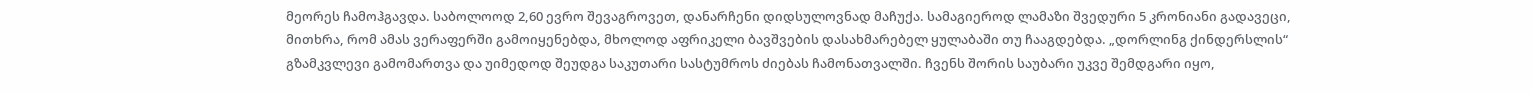მეორეს ჩამოჰგავდა. საბოლოოდ 2,60 ევრო შევაგროვეთ, დანარჩენი დიდსულოვნად მაჩუქა. სამაგიეროდ ლამაზი შვედური 5 კრონიანი გადავეცი, მითხრა, რომ ამას ვერაფერში გამოიყენებდა, მხოლოდ აფრიკელი ბავშვების დასახმარებელ ყულაბაში თუ ჩააგდებდა. „დორლინგ ქინდერსლის“ გზამკვლევი გამომართვა და უიმედოდ შეუდგა საკუთარი სასტუმროს ძიებას ჩამონათვალში. ჩვენს შორის საუბარი უკვე შემდგარი იყო,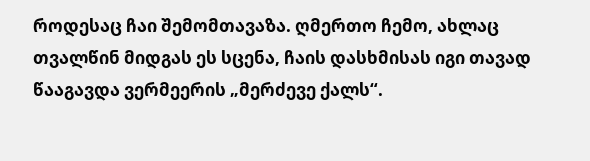როდესაც ჩაი შემომთავაზა. ღმერთო ჩემო, ახლაც თვალწინ მიდგას ეს სცენა, ჩაის დასხმისას იგი თავად წააგავდა ვერმეერის „მერძევე ქალს“.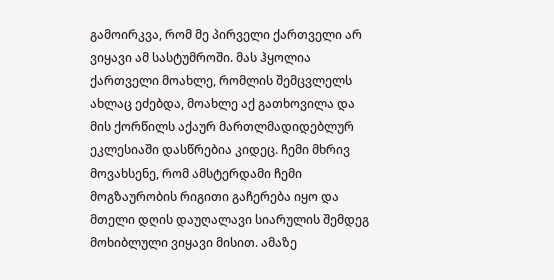გამოირკვა, რომ მე პირველი ქართველი არ ვიყავი ამ სასტუმროში. მას ჰყოლია ქართველი მოახლე, რომლის შემცვლელს ახლაც ეძებდა, მოახლე აქ გათხოვილა და მის ქორწილს აქაურ მართლმადიდებლურ ეკლესიაში დასწრებია კიდეც. ჩემი მხრივ მოვახსენე, რომ ამსტერდამი ჩემი მოგზაურობის რიგითი გაჩერება იყო და მთელი დღის დაუღალავი სიარულის შემდეგ მოხიბლული ვიყავი მისით. ამაზე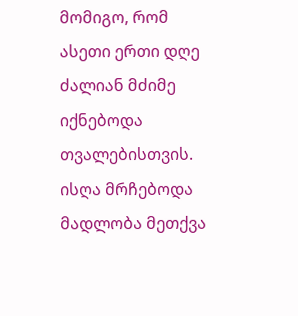მომიგო, რომ ასეთი ერთი დღე ძალიან მძიმე იქნებოდა თვალებისთვის. ისღა მრჩებოდა მადლობა მეთქვა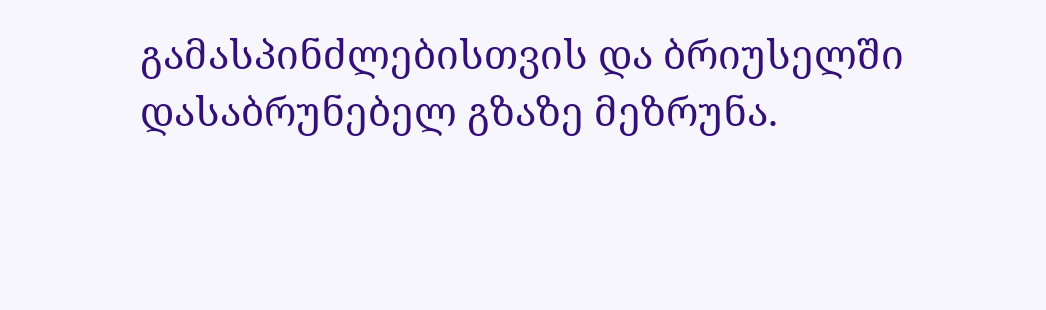გამასპინძლებისთვის და ბრიუსელში დასაბრუნებელ გზაზე მეზრუნა.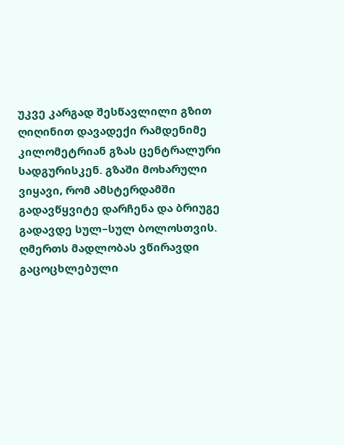უკვე კარგად შესწავლილი გზით ღიღინით დავადექი რამდენიმე კილომეტრიან გზას ცენტრალური სადგურისკენ. გზაში მოხარული ვიყავი, რომ ამსტერდამში გადავწყვიტე დარჩენა და ბრიუგე გადავდე სულ–სულ ბოლოსთვის. ღმერთს მადლობას ვწირავდი გაცოცხლებული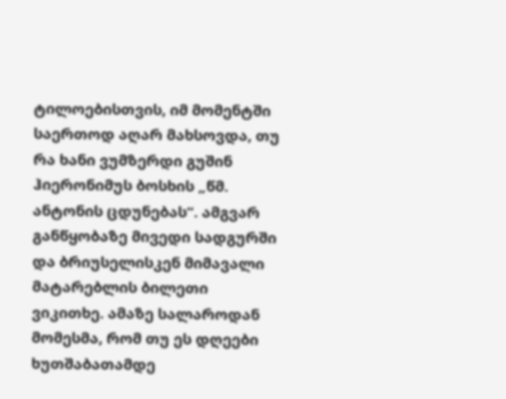ტილოებისთვის, იმ მომენტში საერთოდ აღარ მახსოვდა, თუ რა ხანი ვუმზერდი გუშინ ჰიერონიმუს ბოსხის „წმ. ანტონის ცდუნებას“. ამგვარ განწყობაზე მივედი სადგურში და ბრიუსელისკენ მიმავალი მატარებლის ბილეთი ვიკითხე. ამაზე სალაროდან მომესმა, რომ თუ ეს დღეები ხუთშაბათამდე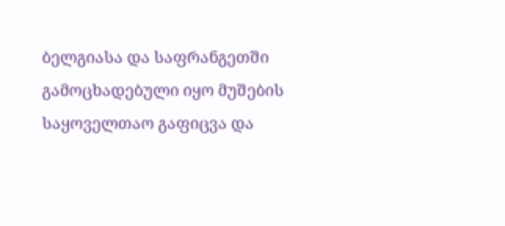ბელგიასა და საფრანგეთში გამოცხადებული იყო მუშების საყოველთაო გაფიცვა და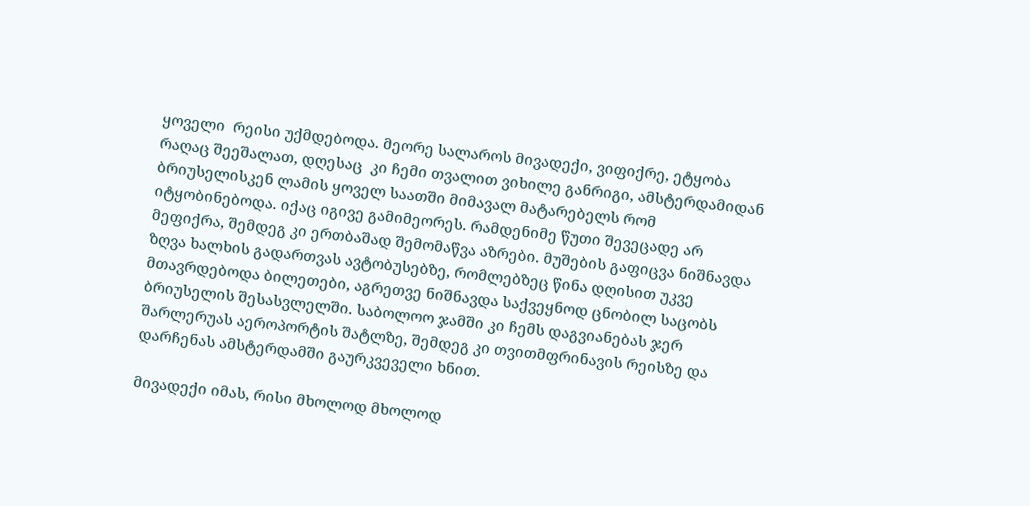ყოველი  რეისი უქმდებოდა. მეორე სალაროს მივადექი, ვიფიქრე, ეტყობა რაღაც შეეშალათ, დღესაც  კი ჩემი თვალით ვიხილე განრიგი, ამსტერდამიდან ბრიუსელისკენ ლამის ყოველ საათში მიმავალ მატარებელს რომ იტყობინებოდა. იქაც იგივე გამიმეორეს. რამდენიმე წუთი შევეცადე არ მეფიქრა, შემდეგ კი ერთბაშად შემომაწვა აზრები. მუშების გაფიცვა ნიშნავდა ზღვა ხალხის გადართვას ავტობუსებზე, რომლებზეც წინა დღისით უკვე მთავრდებოდა ბილეთები, აგრეთვე ნიშნავდა საქვეყნოდ ცნობილ საცობს ბრიუსელის შესასვლელში. საბოლოო ჯამში კი ჩემს დაგვიანებას ჯერ შარლერუას აეროპორტის შატლზე, შემდეგ კი თვითმფრინავის რეისზე და დარჩენას ამსტერდამში გაურკვეველი ხნით.

მივადექი იმას, რისი მხოლოდ მხოლოდ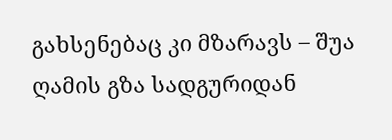გახსენებაც კი მზარავს – შუა ღამის გზა სადგურიდან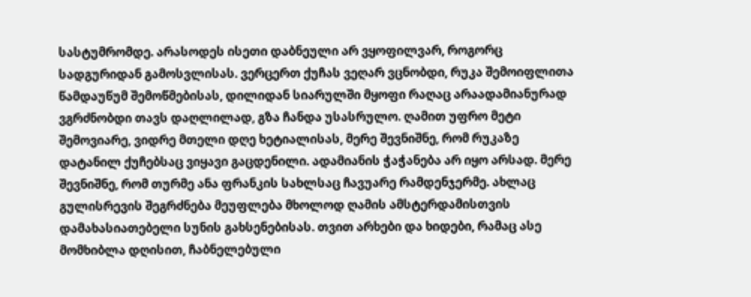სასტუმრომდე. არასოდეს ისეთი დაბნეული არ ვყოფილვარ, როგორც სადგურიდან გამოსვლისას. ვერცერთ ქუჩას ვეღარ ვცნობდი, რუკა შემოიფლითა წამდაუწუმ შემოწმებისას, დილიდან სიარულში მყოფი რაღაც არაადამიანურად ვგრძნობდი თავს დაღლილად, გზა ჩანდა უსასრულო. ღამით უფრო მეტი შემოვიარე, ვიდრე მთელი დღე ხეტიალისას, მერე შევნიშნე, რომ რუკაზე დატანილ ქუჩებსაც ვიყავი გაცდენილი. ადამიანის ჭაჭანება არ იყო არსად. მერე შევნიშნე, რომ თურმე ანა ფრანკის სახლსაც ჩავუარე რამდენჯერმე. ახლაც გულისრევის შეგრძნება მეუფლება მხოლოდ ღამის ამსტერდამისთვის დამახასიათებელი სუნის გახსენებისას. თვით არხები და ხიდები, რამაც ასე მომხიბლა დღისით, ჩაბნელებული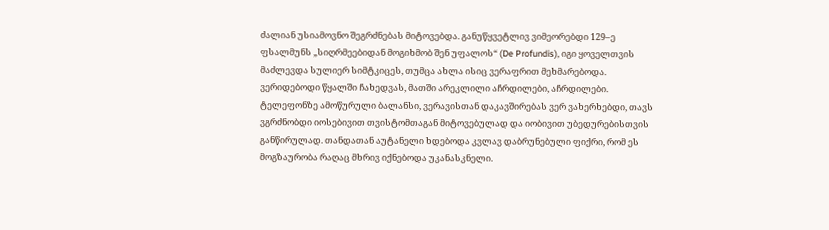ძალიან უსიამოვნო შეგრძნებას მიტოვებდა. განუწყვეტლივ ვიმეორებდი 129–ე ფსალმუნს „სიღრმეებიდან მოგიხმობ შენ უფალოს“ (De Profundis), იგი ყოველთვის მაძლევდა სულიერ სიმტკიცეს, თუმცა ახლა ისიც ვერაფრით მეხმარებოდა. ვერიდებოდი წყალში ჩახედვას, მათში არეკლილი აჩრდილები, აჩრდილები. ტელეფონზე ამოწურული ბალანსი, ვერავისთან დაკავშირებას ვერ ვახერხებდი, თავს ვგრძნობდი იოსებივით თვისტომთაგან მიტოვებულად და იობივით უბედურებისთვის განწირულად. თანდათან აუტანელი ხდებოდა კვლავ დაბრუნებული ფიქრი, რომ ეს მოგზაურობა რაღაც მხრივ იქნებოდა უკანასკნელი.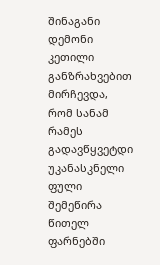შინაგანი დემონი კეთილი განზრახვებით მირჩევდა, რომ სანამ რამეს გადავწყვეტდი უკანასკნელი ფული შემეწირა წითელ ფარნებში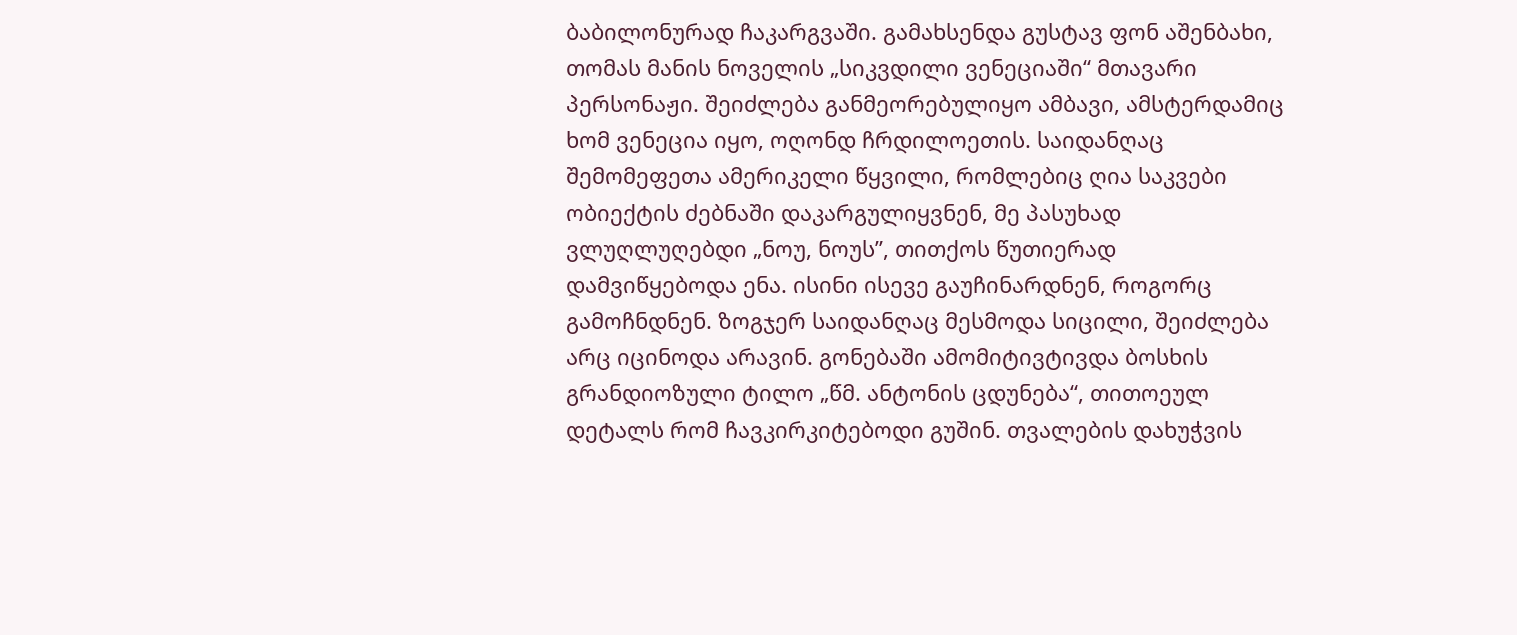ბაბილონურად ჩაკარგვაში. გამახსენდა გუსტავ ფონ აშენბახი, თომას მანის ნოველის „სიკვდილი ვენეციაში“ მთავარი პერსონაჟი. შეიძლება განმეორებულიყო ამბავი, ამსტერდამიც ხომ ვენეცია იყო, ოღონდ ჩრდილოეთის. საიდანღაც შემომეფეთა ამერიკელი წყვილი, რომლებიც ღია საკვები ობიექტის ძებნაში დაკარგულიყვნენ, მე პასუხად ვლუღლუღებდი „ნოუ, ნოუს”, თითქოს წუთიერად დამვიწყებოდა ენა. ისინი ისევე გაუჩინარდნენ, როგორც გამოჩნდნენ. ზოგჯერ საიდანღაც მესმოდა სიცილი, შეიძლება არც იცინოდა არავინ. გონებაში ამომიტივტივდა ბოსხის გრანდიოზული ტილო „წმ. ანტონის ცდუნება“, თითოეულ დეტალს რომ ჩავკირკიტებოდი გუშინ. თვალების დახუჭვის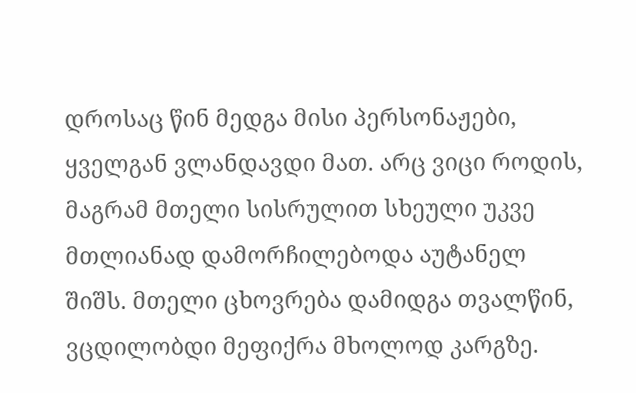დროსაც წინ მედგა მისი პერსონაჟები, ყველგან ვლანდავდი მათ. არც ვიცი როდის, მაგრამ მთელი სისრულით სხეული უკვე მთლიანად დამორჩილებოდა აუტანელ შიშს. მთელი ცხოვრება დამიდგა თვალწინ, ვცდილობდი მეფიქრა მხოლოდ კარგზე.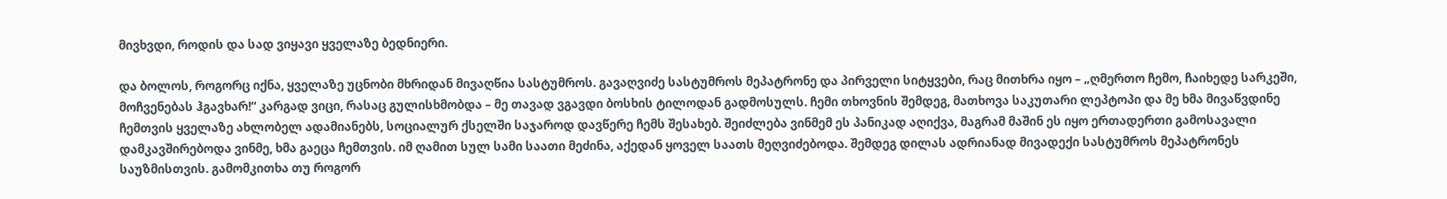მივხვდი, როდის და სად ვიყავი ყველაზე ბედნიერი.

და ბოლოს, როგორც იქნა, ყველაზე უცნობი მხრიდან მივაღწია სასტუმროს. გავაღვიძე სასტუმროს მეპატრონე და პირველი სიტყვები, რაც მითხრა იყო – „ღმერთო ჩემო, ჩაიხედე სარკეში, მოჩვენებას ჰგავხარ!“ კარგად ვიცი, რასაც გულისხმობდა – მე თავად ვგავდი ბოსხის ტილოდან გადმოსულს. ჩემი თხოვნის შემდეგ, მათხოვა საკუთარი ლეპტოპი და მე ხმა მივაწვდინე ჩემთვის ყველაზე ახლობელ ადამიანებს, სოციალურ ქსელში საჯაროდ დავწერე ჩემს შესახებ. შეიძლება ვინმემ ეს პანიკად აღიქვა, მაგრამ მაშინ ეს იყო ერთადერთი გამოსავალი დამკავშირებოდა ვინმე, ხმა გაეცა ჩემთვის. იმ ღამით სულ სამი საათი მეძინა, აქედან ყოველ საათს მეღვიძებოდა. შემდეგ დილას ადრიანად მივადექი სასტუმროს მეპატრონეს საუზმისთვის. გამომკითხა თუ როგორ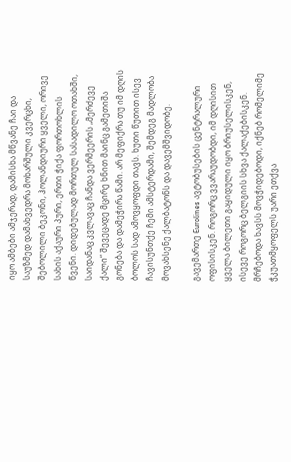იყო ამბები ამჯერად, დამისხა მწვანე ჩაი და საუზმედ დამახვედრა მოხარშული კვერცხი, შებოლილი ბეკონი, ჰოლანდიური ყველი, ორივე სახის აქაური პური, ერთი ჭიქა ფორთოხლის წვენი. დიდებულად მორთულ სასადილო ოთახში, საიდანაც კვლავაც ჩანდა ვერმეერის „მერძევე ქალი“ შევეცადე მცირე ხნით მაინც გამეთიშა გონება და დამეჭირა წამი. არ მეფიქრა თუ იმ დღის ბოლოს სად ამოვყოფდი თავს. ხუთი წუთით ისევ ჩავისუნთქე ჩემი ამსტერდამი, შემდეგ მადლობა მოვახსენე ქალბატონს და დავემშვიდობე.

გავემართე Eurolines ავტობუსების ცენტრალური ოფისისკენ. როგორც ვვარაუდობდი, იმ დღისით ყველა ბილეთი გაყიდული იყო ბრიუსელისკენ, ისევე როგორც ბელგიის სხვა ქალაქებისკენ. მრჩებოდა ხავსს მოვჭიდებოდი, იქნებ რომელიმე ჭკუათმყოფელს უარი ეთქვა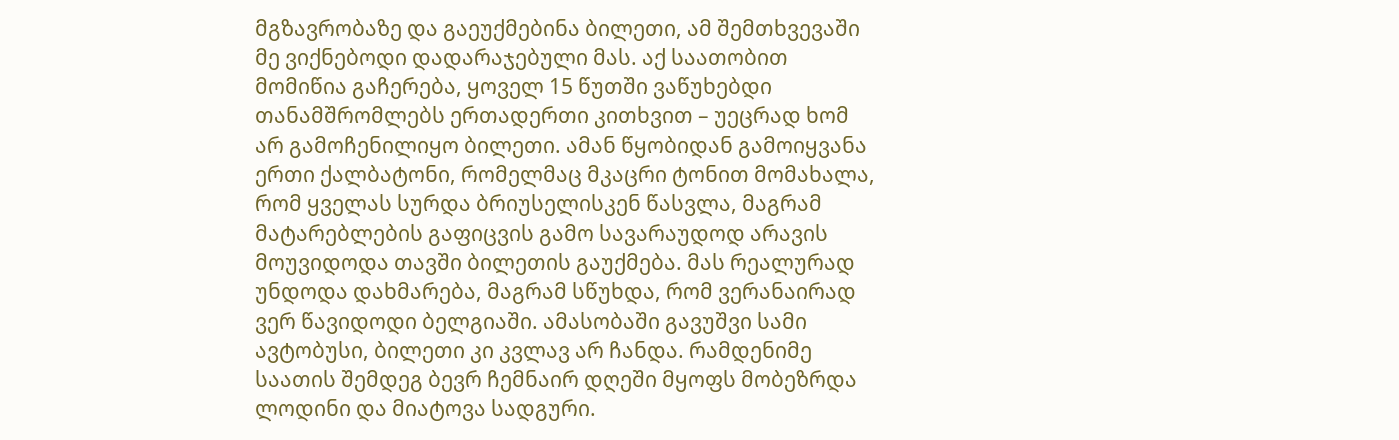მგზავრობაზე და გაეუქმებინა ბილეთი, ამ შემთხვევაში მე ვიქნებოდი დადარაჯებული მას. აქ საათობით მომიწია გაჩერება, ყოველ 15 წუთში ვაწუხებდი თანამშრომლებს ერთადერთი კითხვით – უეცრად ხომ არ გამოჩენილიყო ბილეთი. ამან წყობიდან გამოიყვანა ერთი ქალბატონი, რომელმაც მკაცრი ტონით მომახალა, რომ ყველას სურდა ბრიუსელისკენ წასვლა, მაგრამ მატარებლების გაფიცვის გამო სავარაუდოდ არავის მოუვიდოდა თავში ბილეთის გაუქმება. მას რეალურად უნდოდა დახმარება, მაგრამ სწუხდა, რომ ვერანაირად ვერ წავიდოდი ბელგიაში. ამასობაში გავუშვი სამი ავტობუსი, ბილეთი კი კვლავ არ ჩანდა. რამდენიმე საათის შემდეგ ბევრ ჩემნაირ დღეში მყოფს მობეზრდა ლოდინი და მიატოვა სადგური.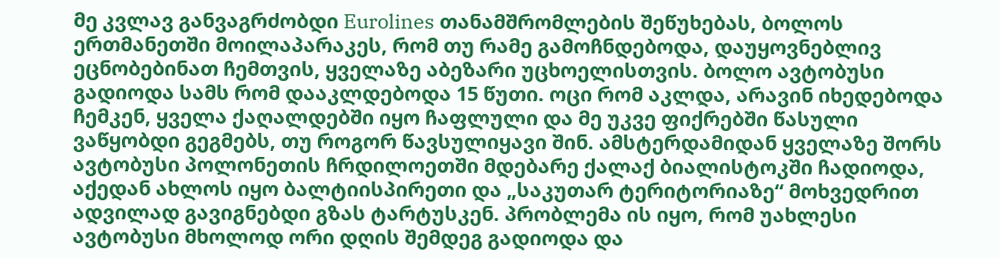მე კვლავ განვაგრძობდი Eurolines თანამშრომლების შეწუხებას, ბოლოს ერთმანეთში მოილაპარაკეს, რომ თუ რამე გამოჩნდებოდა, დაუყოვნებლივ ეცნობებინათ ჩემთვის, ყველაზე აბეზარი უცხოელისთვის. ბოლო ავტობუსი გადიოდა სამს რომ დააკლდებოდა 15 წუთი. ოცი რომ აკლდა, არავინ იხედებოდა ჩემკენ, ყველა ქაღალდებში იყო ჩაფლული და მე უკვე ფიქრებში წასული ვაწყობდი გეგმებს, თუ როგორ წავსულიყავი შინ. ამსტერდამიდან ყველაზე შორს ავტობუსი პოლონეთის ჩრდილოეთში მდებარე ქალაქ ბიალისტოკში ჩადიოდა, აქედან ახლოს იყო ბალტიისპირეთი და „საკუთარ ტერიტორიაზე“ მოხვედრით ადვილად გავიგნებდი გზას ტარტუსკენ. პრობლემა ის იყო, რომ უახლესი ავტობუსი მხოლოდ ორი დღის შემდეგ გადიოდა და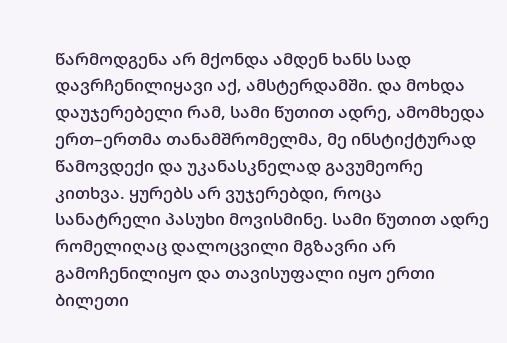წარმოდგენა არ მქონდა ამდენ ხანს სად დავრჩენილიყავი აქ, ამსტერდამში. და მოხდა დაუჯერებელი რამ, სამი წუთით ადრე, ამომხედა ერთ–ერთმა თანამშრომელმა, მე ინსტიქტურად წამოვდექი და უკანასკნელად გავუმეორე კითხვა. ყურებს არ ვუჯერებდი, როცა სანატრელი პასუხი მოვისმინე. სამი წუთით ადრე რომელიღაც დალოცვილი მგზავრი არ გამოჩენილიყო და თავისუფალი იყო ერთი ბილეთი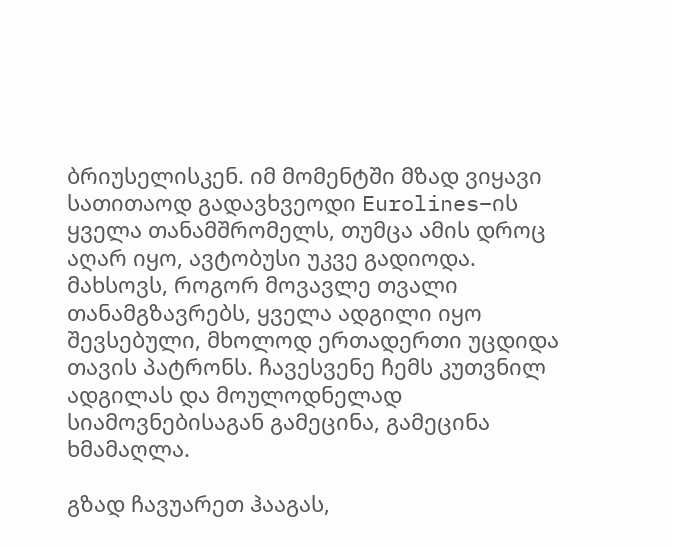ბრიუსელისკენ. იმ მომენტში მზად ვიყავი სათითაოდ გადავხვეოდი Eurolines–ის ყველა თანამშრომელს, თუმცა ამის დროც აღარ იყო, ავტობუსი უკვე გადიოდა. მახსოვს, როგორ მოვავლე თვალი თანამგზავრებს, ყველა ადგილი იყო შევსებული, მხოლოდ ერთადერთი უცდიდა თავის პატრონს. ჩავესვენე ჩემს კუთვნილ ადგილას და მოულოდნელად სიამოვნებისაგან გამეცინა, გამეცინა ხმამაღლა.

გზად ჩავუარეთ ჰააგას,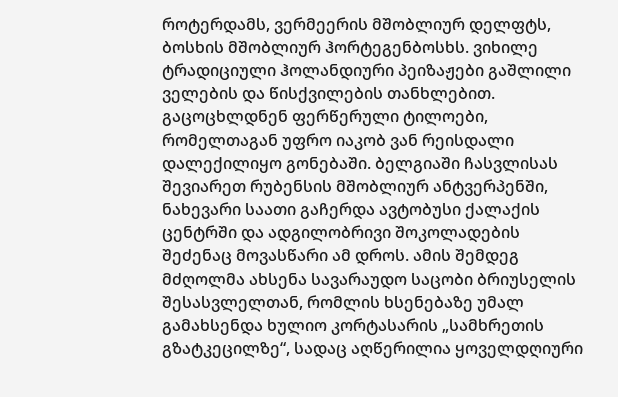როტერდამს, ვერმეერის მშობლიურ დელფტს, ბოსხის მშობლიურ ჰორტეგენბოსხს. ვიხილე ტრადიციული ჰოლანდიური პეიზაჟები გაშლილი ველების და წისქვილების თანხლებით. გაცოცხლდნენ ფერწერული ტილოები, რომელთაგან უფრო იაკობ ვან რეისდალი დალექილიყო გონებაში. ბელგიაში ჩასვლისას შევიარეთ რუბენსის მშობლიურ ანტვერპენში, ნახევარი საათი გაჩერდა ავტობუსი ქალაქის ცენტრში და ადგილობრივი შოკოლადების შეძენაც მოვასწარი ამ დროს. ამის შემდეგ მძღოლმა ახსენა სავარაუდო საცობი ბრიუსელის შესასვლელთან, რომლის ხსენებაზე უმალ გამახსენდა ხულიო კორტასარის „სამხრეთის გზატკეცილზე“, სადაც აღწერილია ყოველდღიური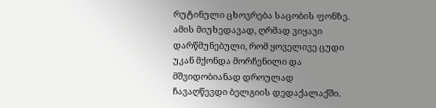რუტინული ცხოვრება საცობის ფონზე. ამის მიუხედავად, ღრმად ვიყავი დარწმუნებული, რომ ყოველივე ცუდი უკან მქონდა მორჩენილი და მშვიდობიანად დროულად ჩავაღწევდი ბელგიის დედაქალაქში.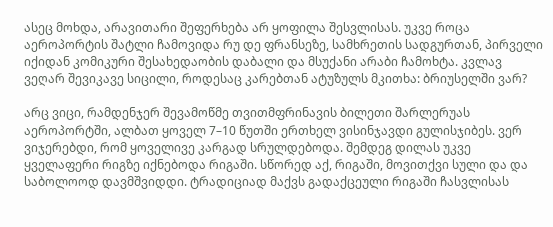ასეც მოხდა, არავითარი შეფერხება არ ყოფილა შესვლისას. უკვე როცა აეროპორტის შატლი ჩამოვიდა რუ დე ფრანსეზე, სამხრეთის სადგურთან, პირველი იქიდან კომიკური შესახედაობის დაბალი და მსუქანი არაბი ჩამოხტა. კვლავ ვეღარ შევიკავე სიცილი, როდესაც კარებთან ატუზულს მკითხა: ბრიუსელში ვარ?

არც ვიცი, რამდენჯერ შევამოწმე თვითმფრინავის ბილეთი შარლერუას აეროპორტში, ალბათ ყოველ 7–10 წუთში ერთხელ ვისინჯავდი გულისჯიბეს. ვერ ვიჯერებდი, რომ ყოველივე კარგად სრულდებოდა. შემდეგ დილას უკვე ყველაფერი რიგზე იქნებოდა რიგაში. სწორედ აქ, რიგაში, მოვითქვი სული და და საბოლოოდ დავმშვიდდი. ტრადიციად მაქვს გადაქცეული რიგაში ჩასვლისას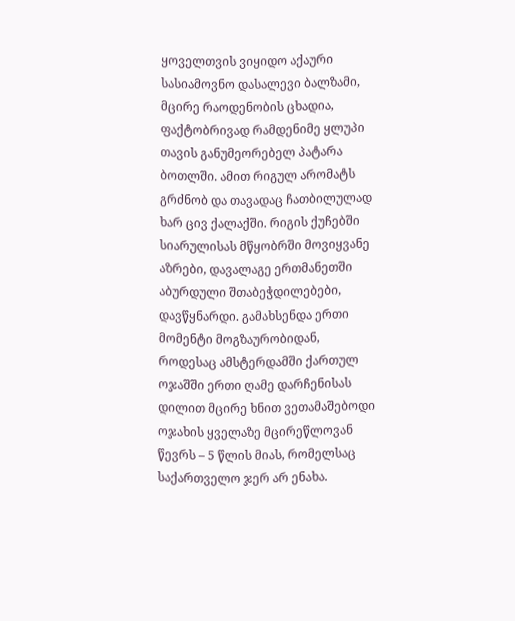ყოველთვის ვიყიდო აქაური სასიამოვნო დასალევი ბალზამი, მცირე რაოდენობის ცხადია, ფაქტობრივად რამდენიმე ყლუპი თავის განუმეორებელ პატარა ბოთლში. ამით რიგულ არომატს გრძნობ და თავადაც ჩათბილულად ხარ ცივ ქალაქში. რიგის ქუჩებში სიარულისას მწყობრში მოვიყვანე აზრები, დავალაგე ერთმანეთში აბურდული შთაბეჭდილებები, დავწყნარდი. გამახსენდა ერთი მომენტი მოგზაურობიდან, როდესაც ამსტერდამში ქართულ ოჯაშში ერთი ღამე დარჩენისას დილით მცირე ხნით ვეთამაშებოდი ოჯახის ყველაზე მცირეწლოვან წევრს – 5 წლის მიას, რომელსაც საქართველო ჯერ არ ენახა.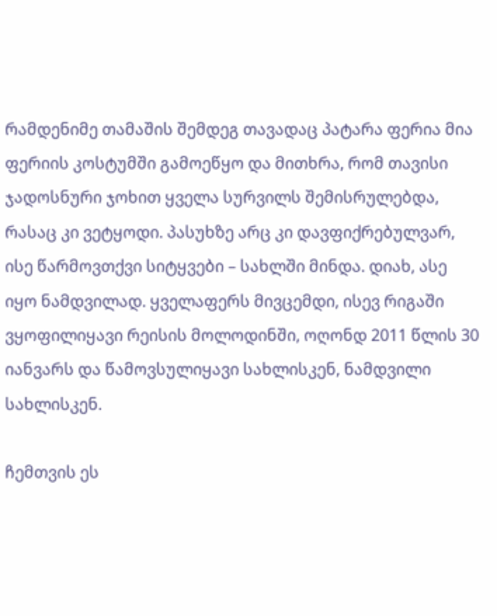რამდენიმე თამაშის შემდეგ თავადაც პატარა ფერია მია ფერიის კოსტუმში გამოეწყო და მითხრა, რომ თავისი ჯადოსნური ჯოხით ყველა სურვილს შემისრულებდა, რასაც კი ვეტყოდი. პასუხზე არც კი დავფიქრებულვარ, ისე წარმოვთქვი სიტყვები – სახლში მინდა. დიახ, ასე იყო ნამდვილად. ყველაფერს მივცემდი, ისევ რიგაში ვყოფილიყავი რეისის მოლოდინში, ოღონდ 2011 წლის 30 იანვარს და წამოვსულიყავი სახლისკენ, ნამდვილი სახლისკენ.

ჩემთვის ეს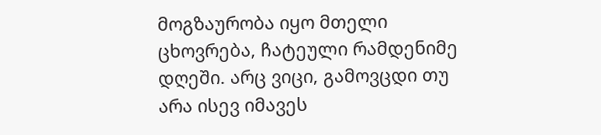მოგზაურობა იყო მთელი ცხოვრება, ჩატეული რამდენიმე დღეში. არც ვიცი, გამოვცდი თუ არა ისევ იმავეს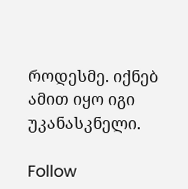როდესმე. იქნებ ამით იყო იგი უკანასკნელი.

Follow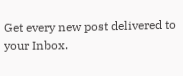Get every new post delivered to your Inbox.